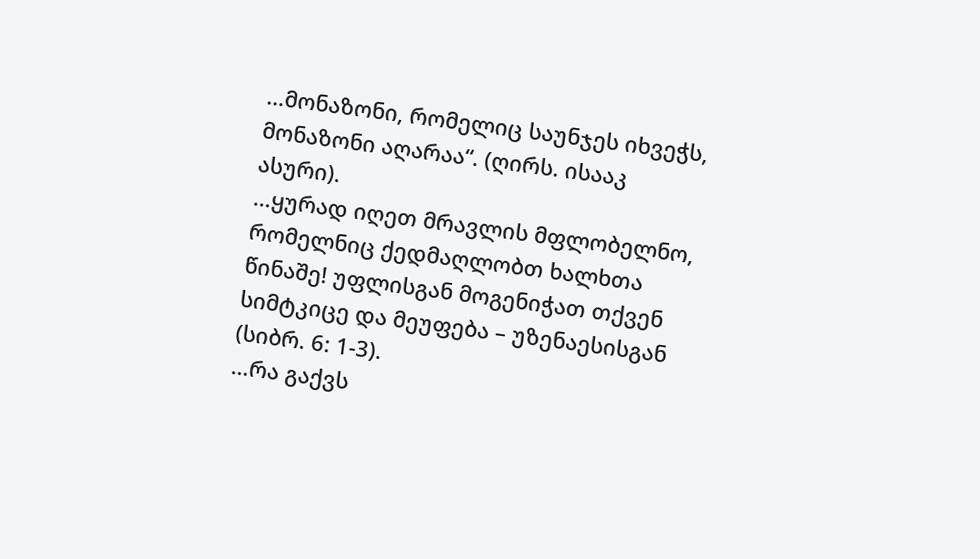…მონაზონი, რომელიც საუნჯეს იხვეჭს, მონაზონი აღარაა“. (ღირს. ისააკ ასური).
…ყურად იღეთ მრავლის მფლობელნო, რომელნიც ქედმაღლობთ ხალხთა წინაშე! უფლისგან მოგენიჭათ თქვენ სიმტკიცე და მეუფება – უზენაესისგან (სიბრ. 6: 1-3).
…რა გაქვს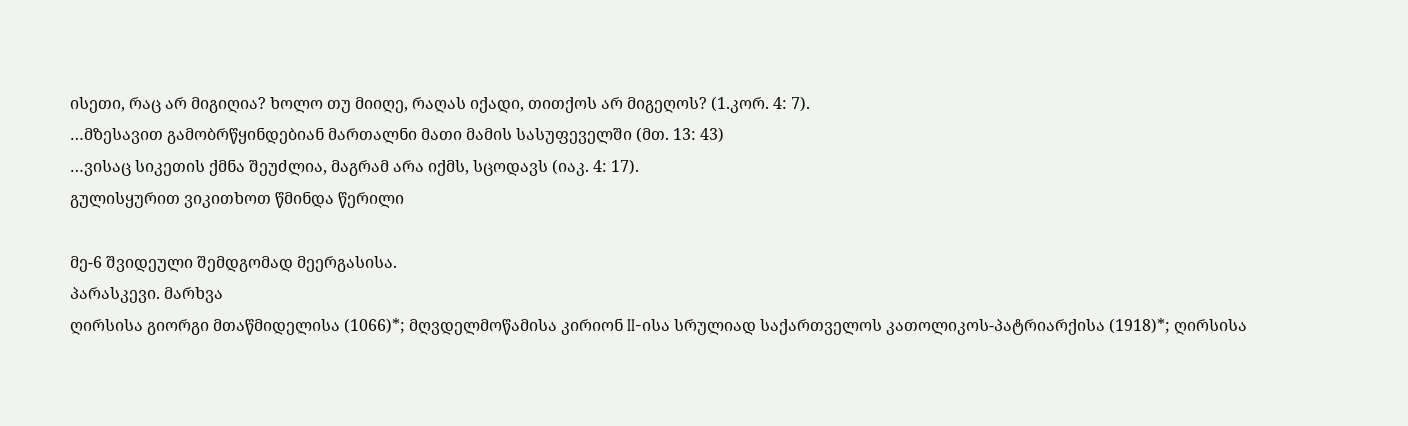ისეთი, რაც არ მიგიღია? ხოლო თუ მიიღე, რაღას იქადი, თითქოს არ მიგეღოს? (1.კორ. 4: 7).
…მზესავით გამობრწყინდებიან მართალნი მათი მამის სასუფეველში (მთ. 13: 43)
…ვისაც სიკეთის ქმნა შეუძლია, მაგრამ არა იქმს, სცოდავს (იაკ. 4: 17).
გულისყურით ვიკითხოთ წმინდა წერილი

მე-6 შვიდეული შემდგომად მეერგასისა.
პარასკევი. მარხვა
ღირსისა გიორგი მთაწმიდელისა (1066)*; მღვდელმოწამისა კირიონ II-ისა სრულიად საქართველოს კათოლიკოს-პატრიარქისა (1918)*; ღირსისა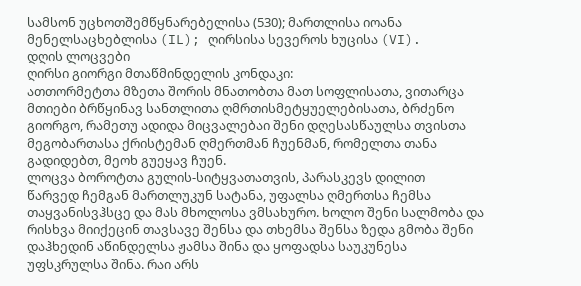სამსონ უცხოთშემწყნარებელისა (530); მართლისა იოანა მენელსაცხებლისა (IL); ღირსისა სევეროს ხუცისა (VI).
დღის ლოცვები
ღირსი გიორგი მთაწმინდელის კონდაკი:
ათთორმეტთა მზეთა შორის მნათობთა მათ სოფლისათა, ვითარცა მთიები ბრწყინავ სანთლითა ღმრთისმეტყუელებისათა, ბრძენო გიორგო, რამეთუ ადიდა მიცვალებაი შენი დღესასწაულსა თვისთა მეგობართასა ქრისტემან ღმერთმან ჩუენმან, რომელთა თანა გადიდებთ, მეოხ გუეყავ ჩუენ.
ლოცვა ბოროტთა გულის-სიტყვათათვის, პარასკევს დილით
წარვედ ჩემგან მართლუკუნ სატანა, უფალსა ღმერთსა ჩემსა თაყვანისვჰსცე და მას მხოლოსა ვმსახურო. ხოლო შენი სალმობა და რისხვა მიიქეცინ თავსავე შენსა და თხემსა შენსა ზედა გმობა შენი დაჰხედინ აწინდელსა ჟამსა შინა და ყოფადსა საუკუნესა უფსკრულსა შინა. რაი არს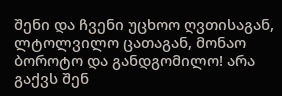შენი და ჩვენი უცხოო ღვთისაგან, ლტოლვილო ცათაგან, მონაო ბოროტო და განდგომილო! არა გაქვს შენ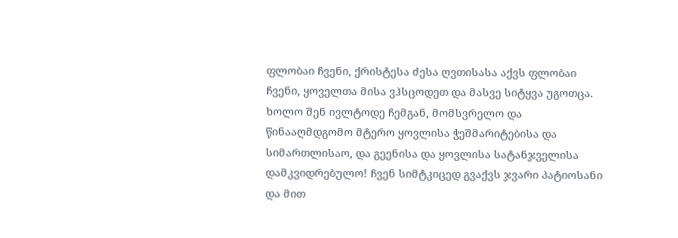ფლობაი ჩვენი, ქრისტესა ძესა ღვთისასა აქვს ფლობაი ჩვენი, ყოველთა მისა ვჰსცოდეთ და მასვე სიტყვა უგოთცა. ხოლო შენ ივლტოდე ჩემგან, მომსვრელო და წინააღმდგომო მტერო ყოვლისა ჭეშმარიტებისა და სიმართლისაო, და გეენისა და ყოვლისა სატანჯველისა დამკვიდრებულო! ჩვენ სიმტკიცედ გვაქვს ჯვარი პატიოსანი და მით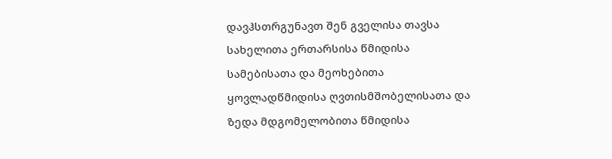დავჰსთრგუნავთ შენ გველისა თავსა სახელითა ერთარსისა წმიდისა სამებისათა და მეოხებითა ყოვლადწმიდისა ღვთისმშობელისათა და ზედა მდგომელობითა წმიდისა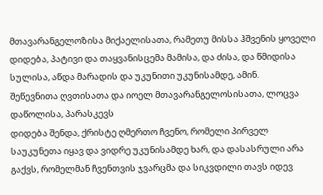მთავარანგელოზისა მიქაელისათა, რამეთუ მისსა ჰშვენის ყოველი დიდება, პატივი და თაყვანისცემა მამისა, და ძისა, და წმიდისა სულისა, აწდა მარადის და უკუნითი უკუნისამდე, ამინ.
შეწევნითა ღვთისათა და იოელ მთავარანგელოსისათა, ლოცვა დაწოლისა, პარასკევს
დიდება შენდა, ქრისტე ღმერთო ჩვენო, რომელი პირველ საუკუნეთა იყავ და ვიდრე უკუნისამდე ხარ, და დასასრული არა გაქვს, რომელმან ჩვენთვის ჯვარცმა და სიკვდილი თავს იდევ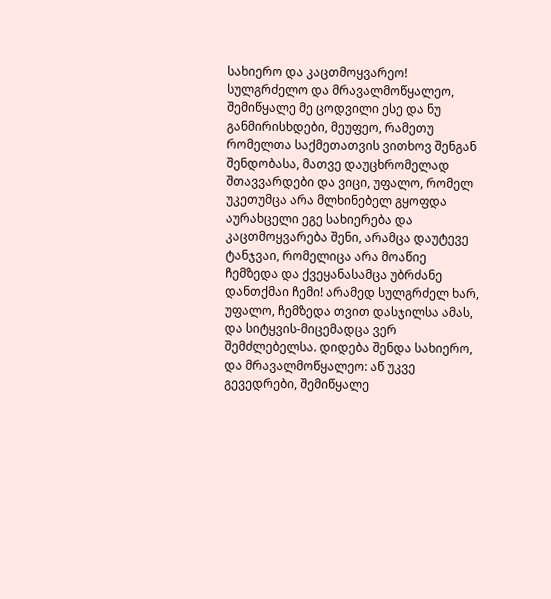სახიერო და კაცთმოყვარეო! სულგრძელო და მრავალმოწყალეო, შემიწყალე მე ცოდვილი ესე და ნუ განმირისხდები, მეუფეო, რამეთუ რომელთა საქმეთათვის ვითხოვ შენგან შენდობასა, მათვე დაუცხრომელად შთავვარდები და ვიცი, უფალო, რომელ უკეთუმცა არა მლხინებელ გყოფდა აურახცელი ეგე სახიერება და კაცთმოყვარება შენი, არამცა დაუტევე ტანჯვაი, რომელიცა არა მოაწიე ჩემზედა და ქვეყანასამცა უბრძანე დანთქმაი ჩემი! არამედ სულგრძელ ხარ, უფალო, ჩემზედა თვით დასჯილსა ამას, და სიტყვის-მიცემადცა ვერ შემძლებელსა. დიდება შენდა სახიერო, და მრავალმოწყალეო: აწ უკვე გევედრები, შემიწყალე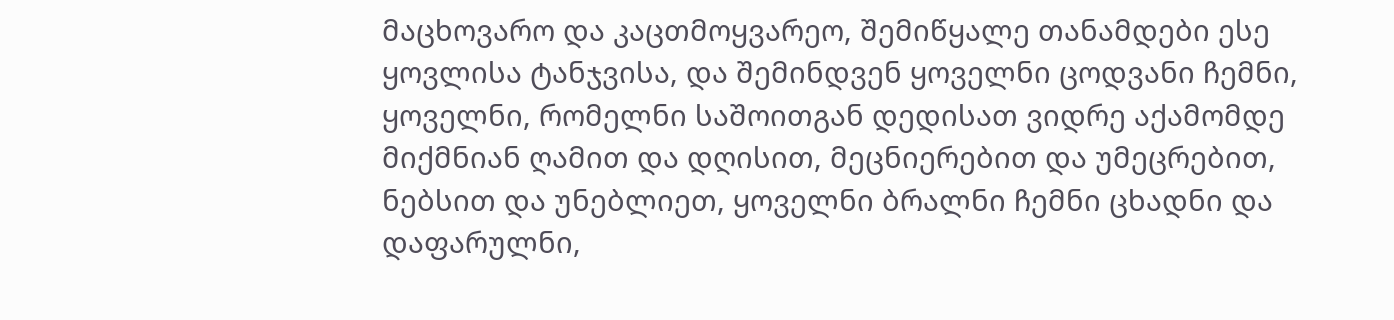მაცხოვარო და კაცთმოყვარეო, შემიწყალე თანამდები ესე ყოვლისა ტანჯვისა, და შემინდვენ ყოველნი ცოდვანი ჩემნი, ყოველნი, რომელნი საშოითგან დედისათ ვიდრე აქამომდე მიქმნიან ღამით და დღისით, მეცნიერებით და უმეცრებით, ნებსით და უნებლიეთ, ყოველნი ბრალნი ჩემნი ცხადნი და დაფარულნი,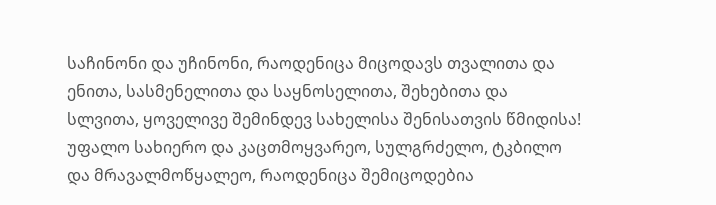საჩინონი და უჩინონი, რაოდენიცა მიცოდავს თვალითა და ენითა, სასმენელითა და საყნოსელითა, შეხებითა და სლვითა, ყოველივე შემინდევ სახელისა შენისათვის წმიდისა! უფალო სახიერო და კაცთმოყვარეო, სულგრძელო, ტკბილო და მრავალმოწყალეო, რაოდენიცა შემიცოდებია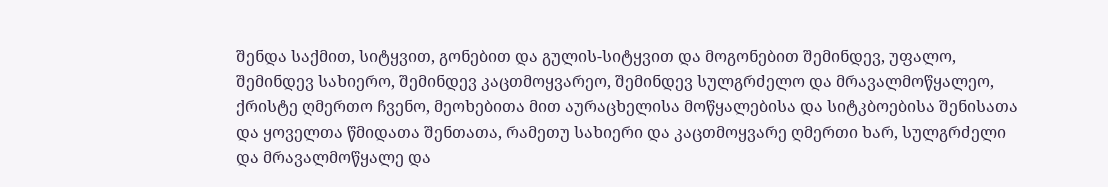შენდა საქმით, სიტყვით, გონებით და გულის-სიტყვით და მოგონებით შემინდევ, უფალო, შემინდევ სახიერო, შემინდევ კაცთმოყვარეო, შემინდევ სულგრძელო და მრავალმოწყალეო, ქრისტე ღმერთო ჩვენო, მეოხებითა მით აურაცხელისა მოწყალებისა და სიტკბოებისა შენისათა და ყოველთა წმიდათა შენთათა, რამეთუ სახიერი და კაცთმოყვარე ღმერთი ხარ, სულგრძელი და მრავალმოწყალე და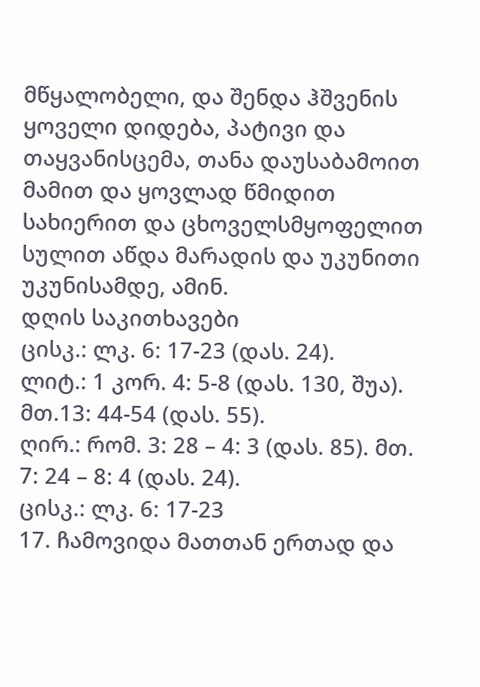მწყალობელი, და შენდა ჰშვენის ყოველი დიდება, პატივი და თაყვანისცემა, თანა დაუსაბამოით მამით და ყოვლად წმიდით სახიერით და ცხოველსმყოფელით სულით აწდა მარადის და უკუნითი უკუნისამდე, ამინ.
დღის საკითხავები
ცისკ.: ლკ. 6: 17-23 (დას. 24).
ლიტ.: 1 კორ. 4: 5-8 (დას. 130, შუა). მთ.13: 44-54 (დას. 55).
ღირ.: რომ. 3: 28 – 4: 3 (დას. 85). მთ. 7: 24 – 8: 4 (დას. 24).
ცისკ.: ლკ. 6: 17-23
17. ჩამოვიდა მათთან ერთად და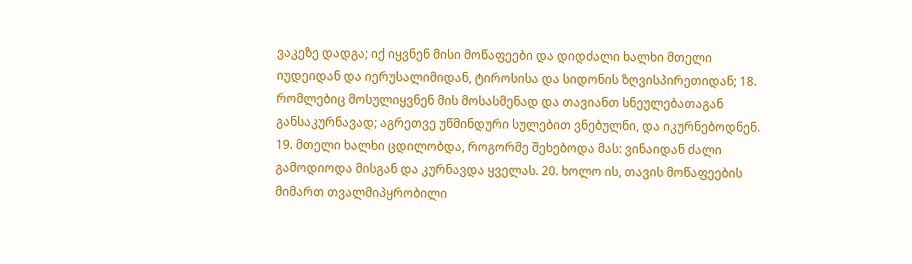ვაკეზე დადგა; იქ იყვნენ მისი მოწაფეები და დიდძალი ხალხი მთელი იუდეიდან და იერუსალიმიდან, ტიროსისა და სიდონის ზღვისპირეთიდან; 18. რომლებიც მოსულიყვნენ მის მოსასმენად და თავიანთ სნეულებათაგან განსაკურნავად; აგრეთვე უწმინდური სულებით ვნებულნი, და იკურნებოდნენ. 19. მთელი ხალხი ცდილობდა, როგორმე შეხებოდა მას: ვინაიდან ძალი გამოდიოდა მისგან და კურნავდა ყველას. 20. ხოლო ის, თავის მოწაფეების მიმართ თვალმიპყრობილი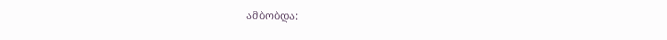ამბობდა: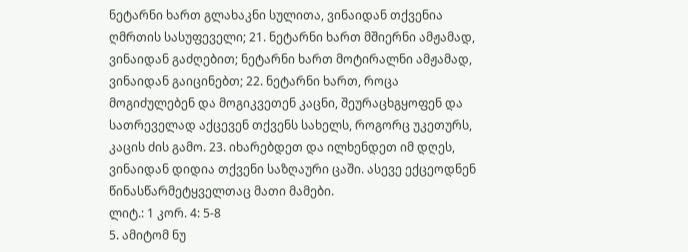ნეტარნი ხართ გლახაკნი სულითა, ვინაიდან თქვენია ღმრთის სასუფეველი; 21. ნეტარნი ხართ მშიერნი ამჟამად, ვინაიდან გაძღებით; ნეტარნი ხართ მოტირალნი ამჟამად, ვინაიდან გაიცინებთ; 22. ნეტარნი ხართ, როცა მოგიძულებენ და მოგიკვეთენ კაცნი, შეურაცხგყოფენ და სათრეველად აქცევენ თქვენს სახელს, როგორც უკეთურს, კაცის ძის გამო. 23. იხარებდეთ და ილხენდეთ იმ დღეს, ვინაიდან დიდია თქვენი საზღაური ცაში. ასევე ექცეოდნენ წინასწარმეტყველთაც მათი მამები.
ლიტ.: 1 კორ. 4: 5-8
5. ამიტომ ნუ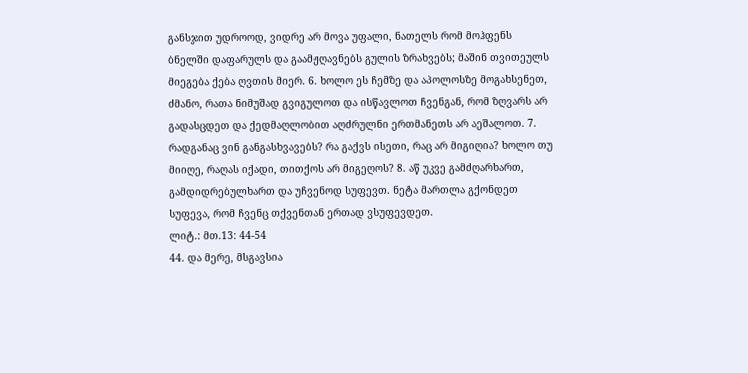განსჯით უდროოდ, ვიდრე არ მოვა უფალი, ნათელს რომ მოჰფენს ბნელში დაფარულს და გაამჟღავნებს გულის ზრახვებს; მაშინ თვითეულს მიეგება ქება ღვთის მიერ. 6. ხოლო ეს ჩემზე და აპოლოსზე მოგახსენეთ, ძმანო, რათა ნიმუშად გვიგულოთ და ისწავლოთ ჩვენგან, რომ ზღვარს არ გადასცდეთ და ქედმაღლობით აღძრულნი ერთმანეთს არ აეშალოთ. 7. რადგანაც ვინ განგასხვავებს? რა გაქვს ისეთი, რაც არ მიგიღია? ხოლო თუ მიიღე, რაღას იქადი, თითქოს არ მიგეღოს? 8. აწ უკვე გამძღარხართ, გამდიდრებულხართ და უჩვენოდ სუფევთ. ნეტა მართლა გქონდეთ სუფევა, რომ ჩვენც თქვენთან ერთად ვსუფევდეთ.
ლიტ.: მთ.13: 44-54
44. და მერე, მსგავსია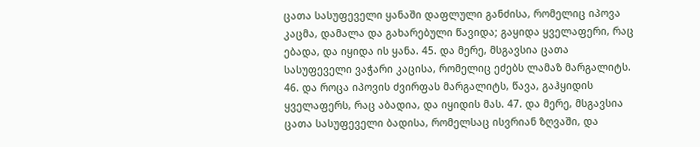ცათა სასუფეველი ყანაში დაფლული განძისა, რომელიც იპოვა კაცმა, დამალა და გახარებული წავიდა; გაყიდა ყველაფერი, რაც ებადა, და იყიდა ის ყანა. 45. და მერე, მსგავსია ცათა სასუფეველი ვაჭარი კაცისა, რომელიც ეძებს ლამაზ მარგალიტს. 46. და როცა იპოვის ძვირფას მარგალიტს, წავა, გაჰყიდის ყველაფერს, რაც აბადია, და იყიდის მას. 47. და მერე, მსგავსია ცათა სასუფეველი ბადისა, რომელსაც ისვრიან ზღვაში, და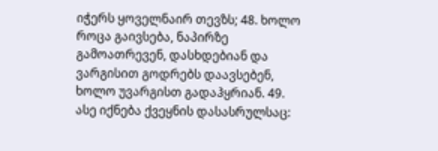იჭერს ყოველნაირ თევზს; 48. ხოლო როცა გაივსება, ნაპირზე გამოათრევენ, დასხდებიან და ვარგისით გოდრებს დაავსებენ, ხოლო უვარგისთ გადაჰყრიან. 49. ასე იქნება ქვეყნის დასასრულსაც: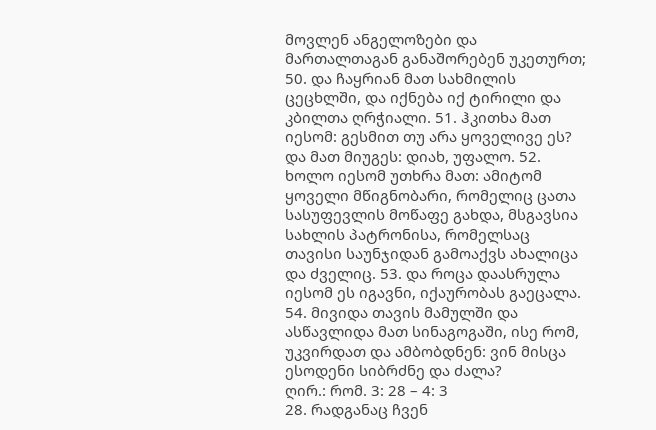მოვლენ ანგელოზები და მართალთაგან განაშორებენ უკეთურთ; 50. და ჩაყრიან მათ სახმილის ცეცხლში, და იქნება იქ ტირილი და კბილთა ღრჭიალი. 51. ჰკითხა მათ იესომ: გესმით თუ არა ყოველივე ეს? და მათ მიუგეს: დიახ, უფალო. 52. ხოლო იესომ უთხრა მათ: ამიტომ ყოველი მწიგნობარი, რომელიც ცათა სასუფევლის მოწაფე გახდა, მსგავსია სახლის პატრონისა, რომელსაც თავისი საუნჯიდან გამოაქვს ახალიცა და ძველიც. 53. და როცა დაასრულა იესომ ეს იგავნი, იქაურობას გაეცალა. 54. მივიდა თავის მამულში და ასწავლიდა მათ სინაგოგაში, ისე რომ, უკვირდათ და ამბობდნენ: ვინ მისცა ესოდენი სიბრძნე და ძალა?
ღირ.: რომ. 3: 28 – 4: 3
28. რადგანაც ჩვენ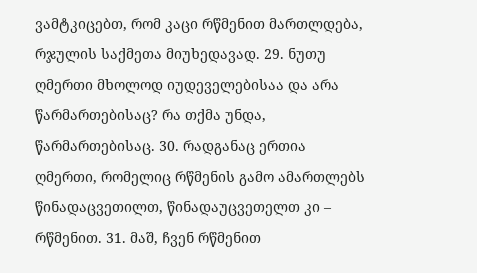ვამტკიცებთ, რომ კაცი რწმენით მართლდება, რჯულის საქმეთა მიუხედავად. 29. ნუთუ ღმერთი მხოლოდ იუდეველებისაა და არა წარმართებისაც? რა თქმა უნდა, წარმართებისაც. 30. რადგანაც ერთია ღმერთი, რომელიც რწმენის გამო ამართლებს წინადაცვეთილთ, წინადაუცვეთელთ კი – რწმენით. 31. მაშ, ჩვენ რწმენით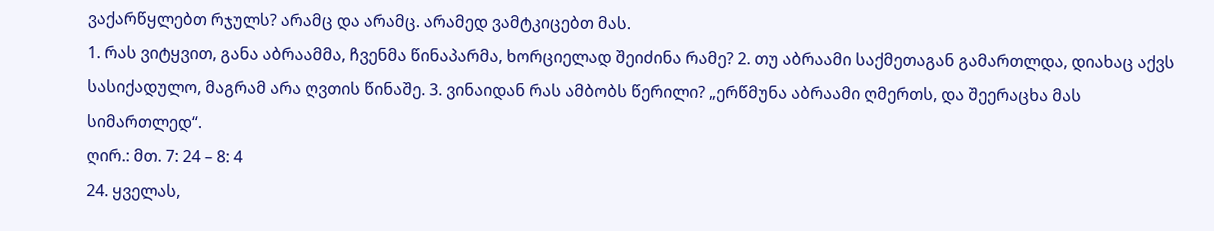ვაქარწყლებთ რჯულს? არამც და არამც. არამედ ვამტკიცებთ მას.
1. რას ვიტყვით, განა აბრაამმა, ჩვენმა წინაპარმა, ხორციელად შეიძინა რამე? 2. თუ აბრაამი საქმეთაგან გამართლდა, დიახაც აქვს სასიქადულო, მაგრამ არა ღვთის წინაშე. 3. ვინაიდან რას ამბობს წერილი? „ერწმუნა აბრაამი ღმერთს, და შეერაცხა მას სიმართლედ“.
ღირ.: მთ. 7: 24 – 8: 4
24. ყველას,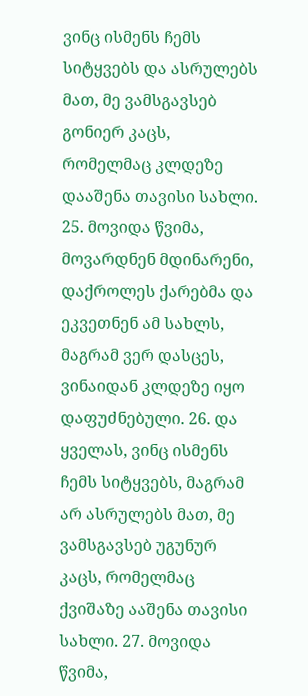ვინც ისმენს ჩემს სიტყვებს და ასრულებს მათ, მე ვამსგავსებ გონიერ კაცს, რომელმაც კლდეზე დააშენა თავისი სახლი. 25. მოვიდა წვიმა, მოვარდნენ მდინარენი, დაქროლეს ქარებმა და ეკვეთნენ ამ სახლს, მაგრამ ვერ დასცეს, ვინაიდან კლდეზე იყო დაფუძნებული. 26. და ყველას, ვინც ისმენს ჩემს სიტყვებს, მაგრამ არ ასრულებს მათ, მე ვამსგავსებ უგუნურ კაცს, რომელმაც ქვიშაზე ააშენა თავისი სახლი. 27. მოვიდა წვიმა,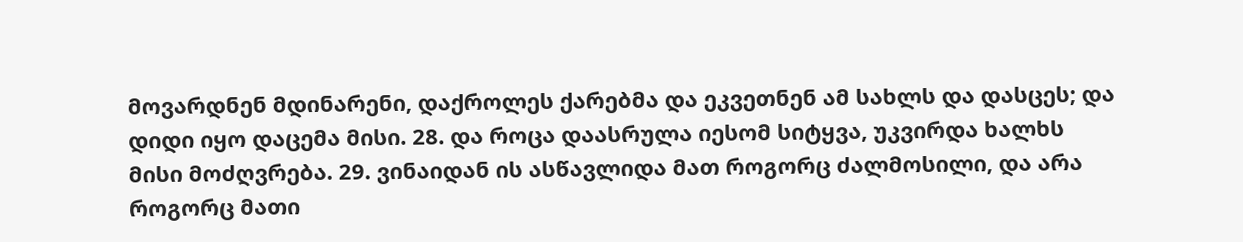მოვარდნენ მდინარენი, დაქროლეს ქარებმა და ეკვეთნენ ამ სახლს და დასცეს; და დიდი იყო დაცემა მისი. 28. და როცა დაასრულა იესომ სიტყვა, უკვირდა ხალხს მისი მოძღვრება. 29. ვინაიდან ის ასწავლიდა მათ როგორც ძალმოსილი, და არა როგორც მათი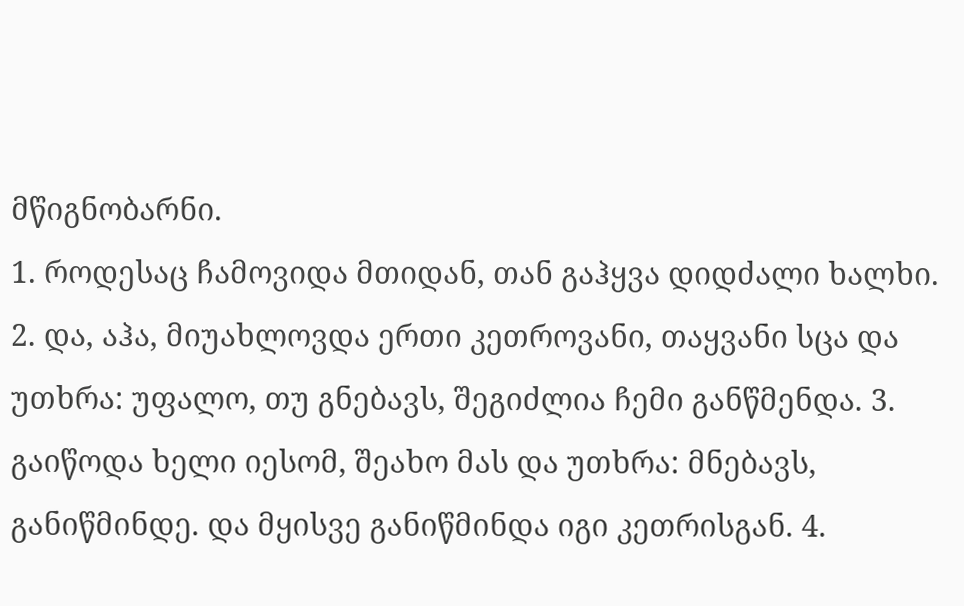მწიგნობარნი.
1. როდესაც ჩამოვიდა მთიდან, თან გაჰყვა დიდძალი ხალხი. 2. და, აჰა, მიუახლოვდა ერთი კეთროვანი, თაყვანი სცა და უთხრა: უფალო, თუ გნებავს, შეგიძლია ჩემი განწმენდა. 3. გაიწოდა ხელი იესომ, შეახო მას და უთხრა: მნებავს, განიწმინდე. და მყისვე განიწმინდა იგი კეთრისგან. 4.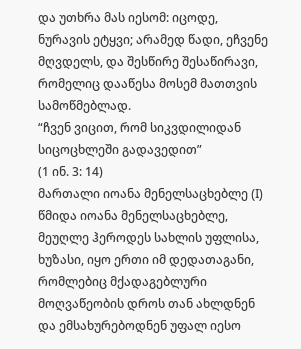და უთხრა მას იესომ: იცოდე, ნურავის ეტყვი; არამედ წადი, ეჩვენე მღვდელს, და შესწირე შესაწირავი, რომელიც დააწესა მოსემ მათთვის სამოწმებლად.
“ჩვენ ვიცით, რომ სიკვდილიდან სიცოცხლეში გადავედით”
(1 ინ. 3: 14)
მართალი იოანა მენელსაცხებლე (I)
წმიდა იოანა მენელსაცხებლე, მეუღლე ჰეროდეს სახლის უფლისა, ხუზასი, იყო ერთი იმ დედათაგანი, რომლებიც მქადაგებლური მოღვაწეობის დროს თან ახლდნენ და ემსახურებოდნენ უფალ იესო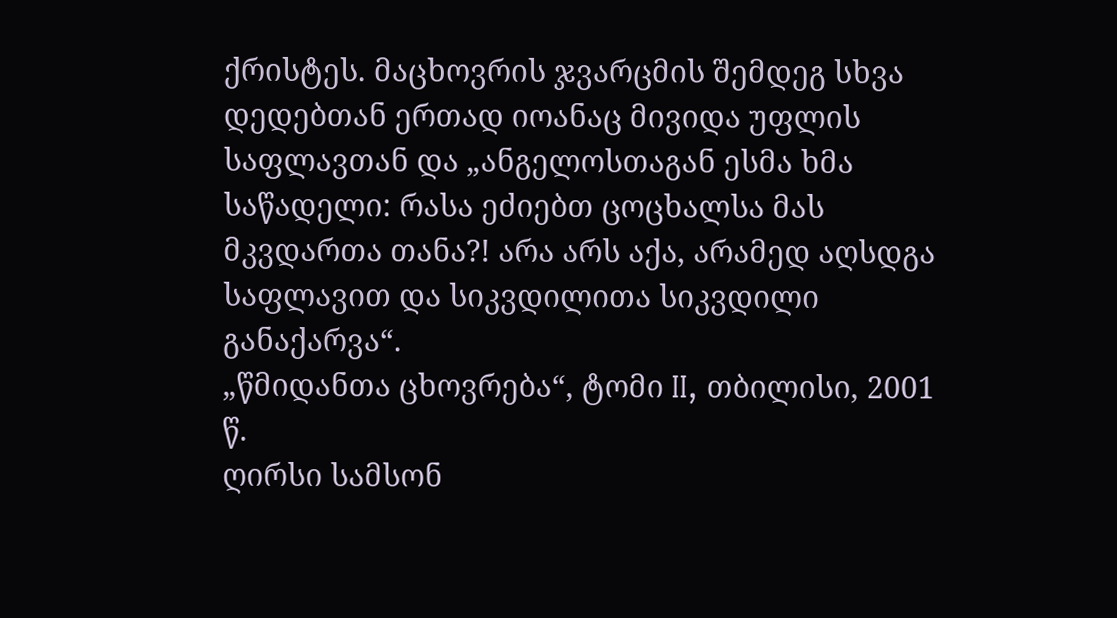ქრისტეს. მაცხოვრის ჯვარცმის შემდეგ სხვა დედებთან ერთად იოანაც მივიდა უფლის საფლავთან და „ანგელოსთაგან ესმა ხმა საწადელი: რასა ეძიებთ ცოცხალსა მას მკვდართა თანა?! არა არს აქა, არამედ აღსდგა საფლავით და სიკვდილითა სიკვდილი განაქარვა“.
„წმიდანთა ცხოვრება“, ტომი II, თბილისი, 2001 წ.
ღირსი სამსონ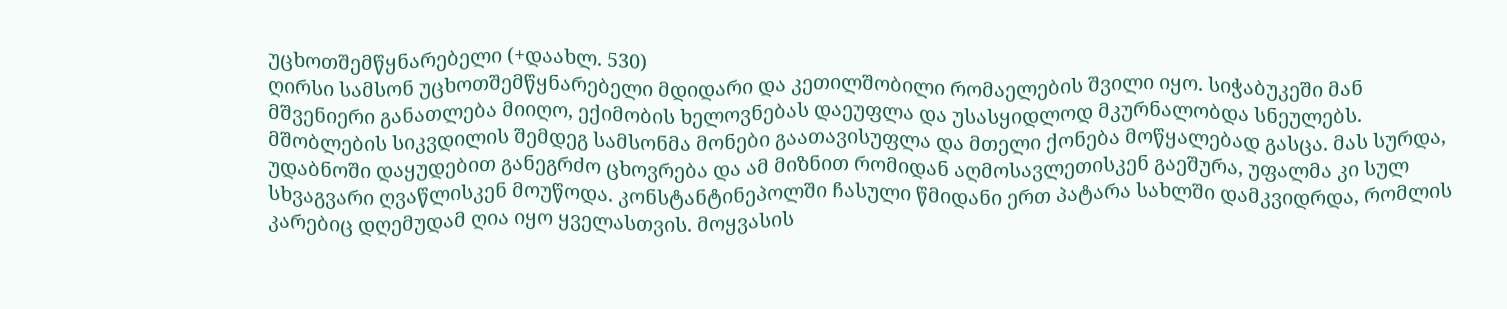უცხოთშემწყნარებელი (+დაახლ. 530)
ღირსი სამსონ უცხოთშემწყნარებელი მდიდარი და კეთილშობილი რომაელების შვილი იყო. სიჭაბუკეში მან მშვენიერი განათლება მიიღო, ექიმობის ხელოვნებას დაეუფლა და უსასყიდლოდ მკურნალობდა სნეულებს. მშობლების სიკვდილის შემდეგ სამსონმა მონები გაათავისუფლა და მთელი ქონება მოწყალებად გასცა. მას სურდა, უდაბნოში დაყუდებით განეგრძო ცხოვრება და ამ მიზნით რომიდან აღმოსავლეთისკენ გაეშურა, უფალმა კი სულ სხვაგვარი ღვაწლისკენ მოუწოდა. კონსტანტინეპოლში ჩასული წმიდანი ერთ პატარა სახლში დამკვიდრდა, რომლის კარებიც დღემუდამ ღია იყო ყველასთვის. მოყვასის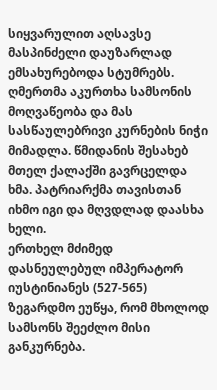სიყვარულით აღსავსე მასპინძელი დაუზარლად ემსახურებოდა სტუმრებს. ღმერთმა აკურთხა სამსონის მოღვაწეობა და მას სასწაულებრივი კურნების ნიჭი მიმადლა. წმიდანის შესახებ მთელ ქალაქში გავრცელდა ხმა. პატრიარქმა თავისთან იხმო იგი და მღვდლად დაასხა ხელი.
ერთხელ მძიმედ დასნეულებულ იმპერატორ იუსტინიანეს (527-565) ზეგარდმო ეუწყა, რომ მხოლოდ სამსონს შეეძლო მისი განკურნება.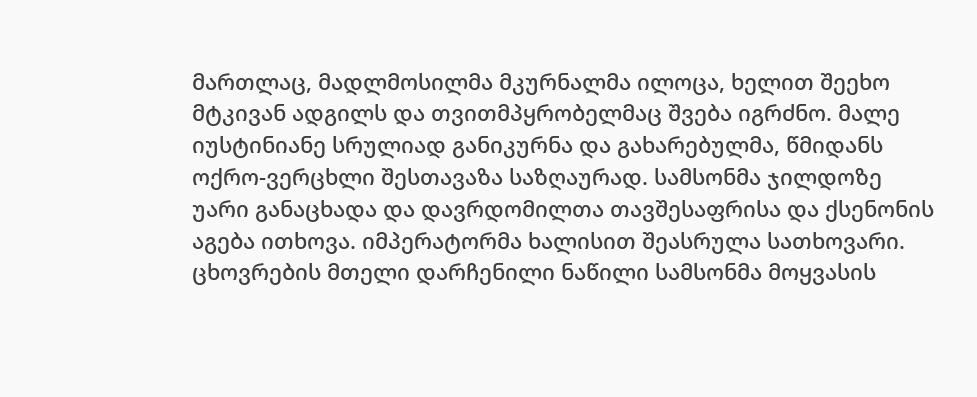მართლაც, მადლმოსილმა მკურნალმა ილოცა, ხელით შეეხო მტკივან ადგილს და თვითმპყრობელმაც შვება იგრძნო. მალე იუსტინიანე სრულიად განიკურნა და გახარებულმა, წმიდანს ოქრო-ვერცხლი შესთავაზა საზღაურად. სამსონმა ჯილდოზე უარი განაცხადა და დავრდომილთა თავშესაფრისა და ქსენონის აგება ითხოვა. იმპერატორმა ხალისით შეასრულა სათხოვარი.
ცხოვრების მთელი დარჩენილი ნაწილი სამსონმა მოყვასის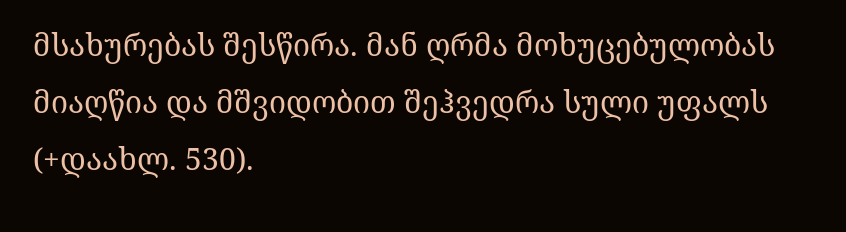მსახურებას შესწირა. მან ღრმა მოხუცებულობას მიაღწია და მშვიდობით შეჰვედრა სული უფალს (+დაახლ. 530).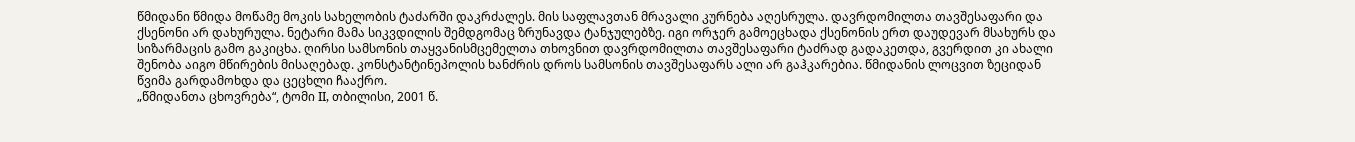წმიდანი წმიდა მოწამე მოკის სახელობის ტაძარში დაკრძალეს. მის საფლავთან მრავალი კურნება აღესრულა. დავრდომილთა თავშესაფარი და ქსენონი არ დახურულა. ნეტარი მამა სიკვდილის შემდგომაც ზრუნავდა ტანჯულებზე. იგი ორჯერ გამოეცხადა ქსენონის ერთ დაუდევარ მსახურს და სიზარმაცის გამო გაკიცხა. ღირსი სამსონის თაყვანისმცემელთა თხოვნით დავრდომილთა თავშესაფარი ტაძრად გადაკეთდა, გვერდით კი ახალი შენობა აიგო მწირების მისაღებად. კონსტანტინეპოლის ხანძრის დროს სამსონის თავშესაფარს ალი არ გაჰკარებია. წმიდანის ლოცვით ზეციდან წვიმა გარდამოხდა და ცეცხლი ჩააქრო.
„წმიდანთა ცხოვრება“, ტომი II, თბილისი, 2001 წ.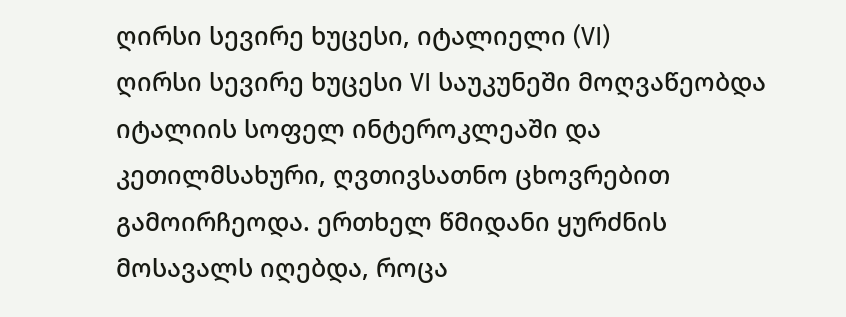ღირსი სევირე ხუცესი, იტალიელი (VI)
ღირსი სევირე ხუცესი VI საუკუნეში მოღვაწეობდა იტალიის სოფელ ინტეროკლეაში და კეთილმსახური, ღვთივსათნო ცხოვრებით გამოირჩეოდა. ერთხელ წმიდანი ყურძნის მოსავალს იღებდა, როცა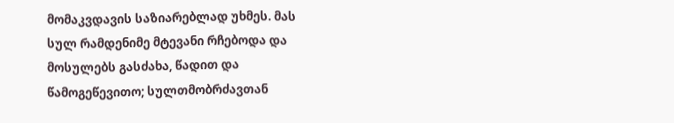მომაკვდავის საზიარებლად უხმეს. მას სულ რამდენიმე მტევანი რჩებოდა და მოსულებს გასძახა, წადით და წამოგეწევითო; სულთმობრძავთან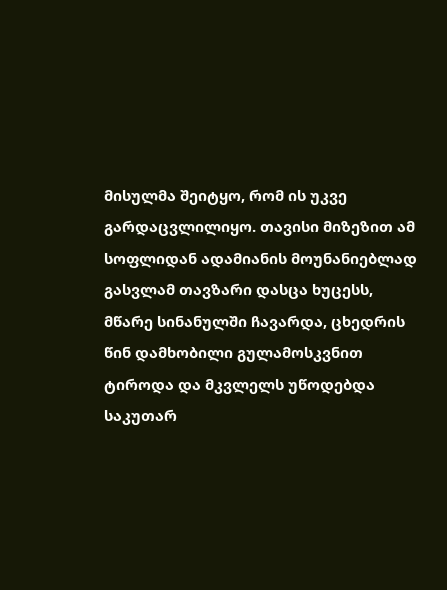მისულმა შეიტყო, რომ ის უკვე გარდაცვლილიყო. თავისი მიზეზით ამ სოფლიდან ადამიანის მოუნანიებლად გასვლამ თავზარი დასცა ხუცესს, მწარე სინანულში ჩავარდა, ცხედრის წინ დამხობილი გულამოსკვნით ტიროდა და მკვლელს უწოდებდა საკუთარ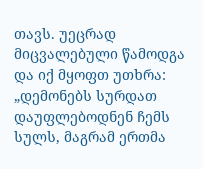თავს. უეცრად მიცვალებული წამოდგა და იქ მყოფთ უთხრა: „დემონებს სურდათ დაუფლებოდნენ ჩემს სულს, მაგრამ ერთმა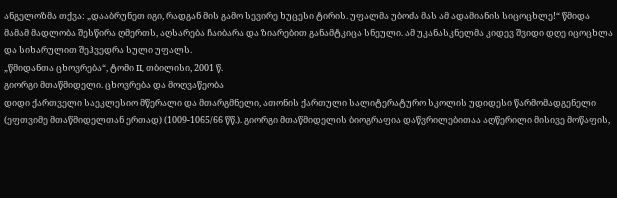ანგელოზმა თქვა: „დააბრუნეთ იგი, რადგან მის გამო სევირე ხუცესი ტირის. უფალმა უბოძა მას ამ ადამიანის სიცოცხლე!“ წმიდა მამამ მადლობა შესწირა ღმერთს, აღსარება ჩაიბარა და ზიარებით განამტკიცა სნეული. ამ უკანასკნელმა კიდევ შვიდი დღე იცოცხლა და სიხარულით შეჰვედრა სული უფალს.
„წმიდანთა ცხოვრება“, ტომი II, თბილისი, 2001 წ.
გიორგი მთაწმიდელი. ცხოვრება და მოღვაწეობა
დიდი ქართველი საეკლესიო მწერალი და მთარგმნელი, ათონის ქართული სალიტერატურო სკოლის უდიდესი წარმომადგენელი (ეფთვიმე მთაწმიდელთან ერთად) (1009-1065/66 წწ.). გიორგი მთაწმიდელის ბიოგრაფია დაწვრილებითაა აღწერილი მისივე მოწაფის,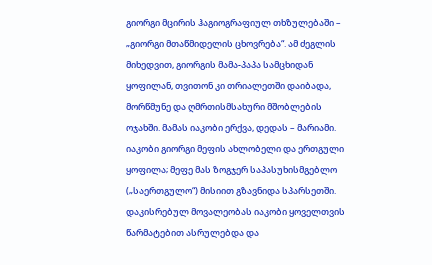გიორგი მცირის ჰაგიოგრაფიულ თხზულებაში – „გიორგი მთაწმიდელის ცხოვრება“. ამ ძეგლის მიხედვით, გიორგის მამა-პაპა სამცხიდან ყოფილან, თვითონ კი თრიალეთში დაიბადა, მორწმუნე და ღმრთისმსახური მშობლების ოჯახში. მამას იაკობი ერქვა, დედას – მარიამი. იაკობი გიორგი მეფის ახლობელი და ერთგული ყოფილა; მეფე მას ზოგჯერ საპასუხისმგებლო („საერთგულო“) მისიით გზავნიდა სპარსეთში. დაკისრებულ მოვალეობას იაკობი ყოველთვის წარმატებით ასრულებდა და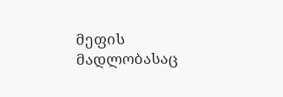მეფის მადლობასაც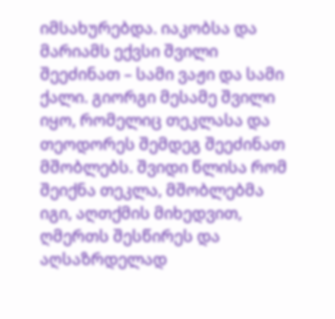იმსახურებდა. იაკობსა და მარიამს ექვსი შვილი შეეძინათ – სამი ვაჟი და სამი ქალი. გიორგი მესამე შვილი იყო, რომელიც თეკლასა და თეოდორეს შემდეგ შეეძინათ მშობლებს. შვიდი წლისა რომ შეიქნა თეკლა, მშობლებმა იგი, აღთქმის მიხედვით, ღმერთს შესწირეს და აღსაზრდელად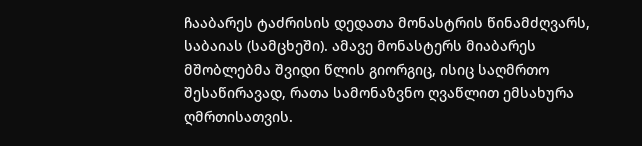ჩააბარეს ტაძრისის დედათა მონასტრის წინამძღვარს, საბაიას (სამცხეში). ამავე მონასტერს მიაბარეს მშობლებმა შვიდი წლის გიორგიც, ისიც საღმრთო შესაწირავად, რათა სამონაზვნო ღვაწლით ემსახურა ღმრთისათვის.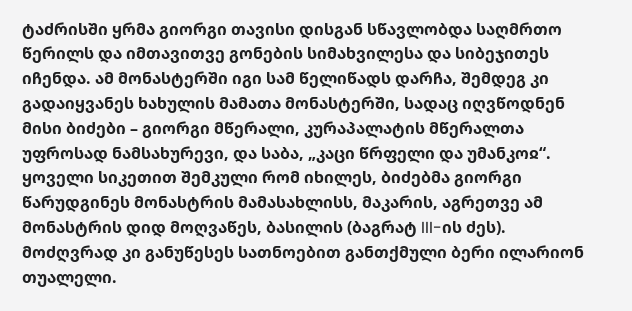ტაძრისში ყრმა გიორგი თავისი დისგან სწავლობდა საღმრთო წერილს და იმთავითვე გონების სიმახვილესა და სიბეჯითეს იჩენდა. ამ მონასტერში იგი სამ წელიწადს დარჩა, შემდეგ კი გადაიყვანეს ხახულის მამათა მონასტერში, სადაც იღვწოდნენ მისი ბიძები – გიორგი მწერალი, კურაპალატის მწერალთა უფროსად ნამსახურევი, და საბა, „კაცი წრფელი და უმანკოჲ“. ყოველი სიკეთით შემკული რომ იხილეს, ბიძებმა გიორგი წარუდგინეს მონასტრის მამასახლისს, მაკარის, აგრეთვე ამ მონასტრის დიდ მოღვაწეს, ბასილის (ბაგრატ III-ის ძეს). მოძღვრად კი განუწესეს სათნოებით განთქმული ბერი ილარიონ თუალელი.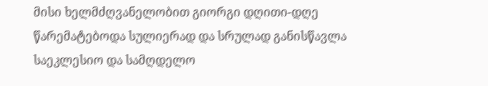მისი ხელმძღვანელობით გიორგი დღითი-დღე წარემატებოდა სულიერად და სრულად განისწავლა საეკლესიო და სამღდელო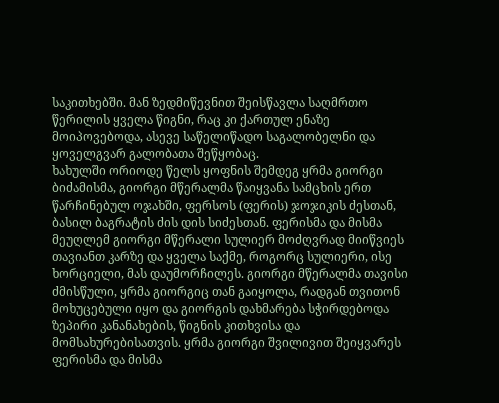საკითხებში. მან ზედმიწევნით შეისწავლა საღმრთო წერილის ყველა წიგნი, რაც კი ქართულ ენაზე მოიპოვებოდა, ასევე საწელიწადო საგალობელნი და ყოველგვარ გალობათა შეწყობაც.
ხახულში ორიოდე წელს ყოფნის შემდეგ ყრმა გიორგი ბიძამისმა, გიორგი მწერალმა წაიყვანა სამცხის ერთ წარჩინებულ ოჯახში, ფერსოს (ფერის) ჯოჯიკის ძესთან, ბასილ ბაგრატის ძის დის სიძესთან. ფერისმა და მისმა მეუღლემ გიორგი მწერალი სულიერ მოძღვრად მიიწვიეს თავიანთ კარზე და ყველა საქმე, როგორც სულიერი, ისე ხორციელი, მას დაუმორჩილეს. გიორგი მწერალმა თავისი ძმისწული, ყრმა გიორგიც თან გაიყოლა, რადგან თვითონ მოხუცებული იყო და გიორგის დახმარება სჭირდებოდა ზეპირი კანანახების, წიგნის კითხვისა და მომსახურებისათვის. ყრმა გიორგი შვილივით შეიყვარეს ფერისმა და მისმა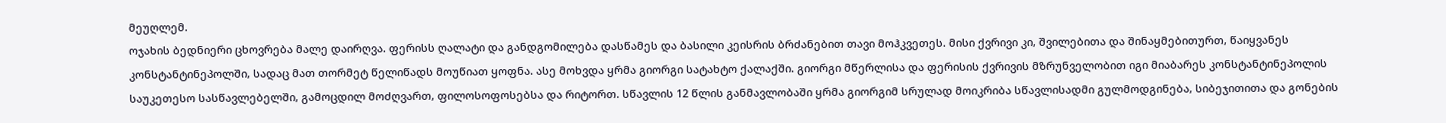მეუღლემ.
ოჯახის ბედნიერი ცხოვრება მალე დაირღვა. ფერისს ღალატი და განდგომილება დასწამეს და ბასილი კეისრის ბრძანებით თავი მოჰკვეთეს. მისი ქვრივი კი, შვილებითა და შინაყმებითურთ, წაიყვანეს კონსტანტინეპოლში, სადაც მათ თორმეტ წელიწადს მოუწიათ ყოფნა. ასე მოხვდა ყრმა გიორგი სატახტო ქალაქში. გიორგი მწერლისა და ფერისის ქვრივის მზრუნველობით იგი მიაბარეს კონსტანტინეპოლის საუკეთესო სასწავლებელში, გამოცდილ მოძღვართ, ფილოსოფოსებსა და რიტორთ. სწავლის 12 წლის განმავლობაში ყრმა გიორგიმ სრულად მოიკრიბა სწავლისადმი გულმოდგინება, სიბეჯითითა და გონების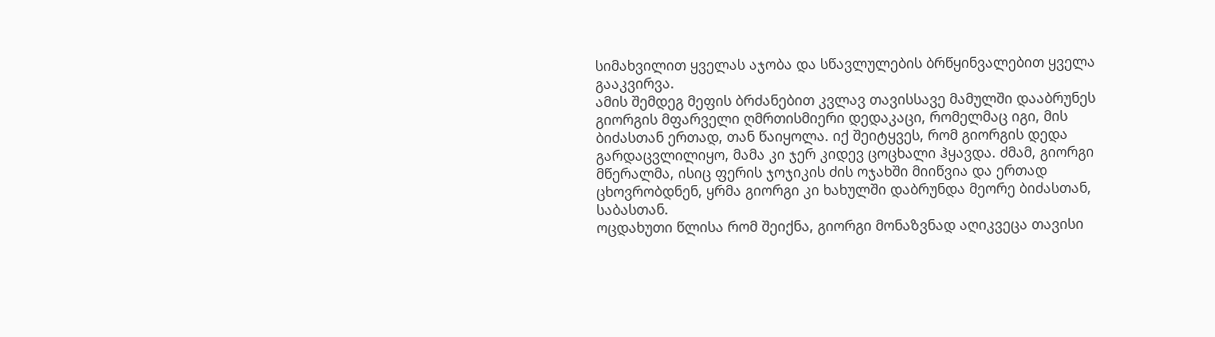სიმახვილით ყველას აჯობა და სწავლულების ბრწყინვალებით ყველა გააკვირვა.
ამის შემდეგ მეფის ბრძანებით კვლავ თავისსავე მამულში დააბრუნეს გიორგის მფარველი ღმრთისმიერი დედაკაცი, რომელმაც იგი, მის ბიძასთან ერთად, თან წაიყოლა. იქ შეიტყვეს, რომ გიორგის დედა გარდაცვლილიყო, მამა კი ჯერ კიდევ ცოცხალი ჰყავდა. ძმამ, გიორგი მწერალმა, ისიც ფერის ჯოჯიკის ძის ოჯახში მიიწვია და ერთად ცხოვრობდნენ, ყრმა გიორგი კი ხახულში დაბრუნდა მეორე ბიძასთან, საბასთან.
ოცდახუთი წლისა რომ შეიქნა, გიორგი მონაზვნად აღიკვეცა თავისი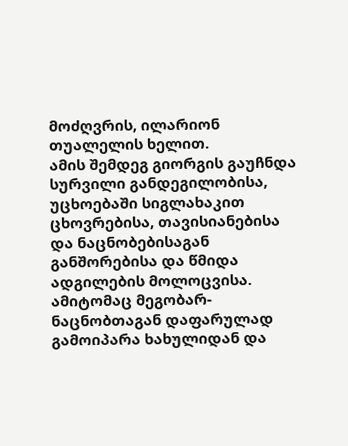მოძღვრის, ილარიონ თუალელის ხელით.
ამის შემდეგ გიორგის გაუჩნდა სურვილი განდეგილობისა, უცხოებაში სიგლახაკით ცხოვრებისა, თავისიანებისა და ნაცნობებისაგან განშორებისა და წმიდა ადგილების მოლოცვისა. ამიტომაც მეგობარ-ნაცნობთაგან დაფარულად გამოიპარა ხახულიდან და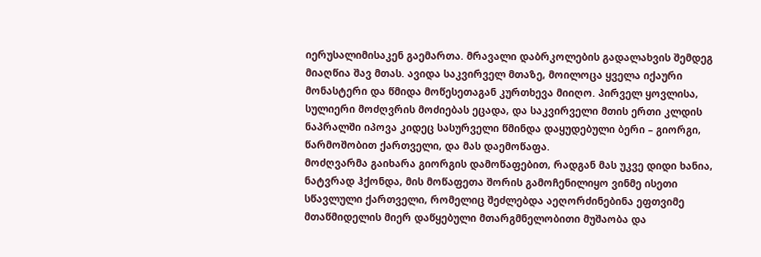იერუსალიმისაკენ გაემართა. მრავალი დაბრკოლების გადალახვის შემდეგ მიაღწია შავ მთას. ავიდა საკვირველ მთაზე, მოილოცა ყველა იქაური მონასტერი და წმიდა მოწესეთაგან კურთხევა მიიღო. პირველ ყოვლისა, სულიერი მოძღვრის მოძიებას ეცადა, და საკვირველი მთის ერთი კლდის ნაპრალში იპოვა კიდეც სასურველი წმინდა დაყუდებული ბერი – გიორგი, წარმოშობით ქართველი, და მას დაემოწაფა.
მოძღვარმა გაიხარა გიორგის დამოწაფებით, რადგან მას უკვე დიდი ხანია, ნატვრად ჰქონდა, მის მოწაფეთა შორის გამოჩენილიყო ვინმე ისეთი სწავლული ქართველი, რომელიც შეძლებდა აეღორძინებინა ეფთვიმე მთაწმიდელის მიერ დაწყებული მთარგმნელობითი მუშაობა და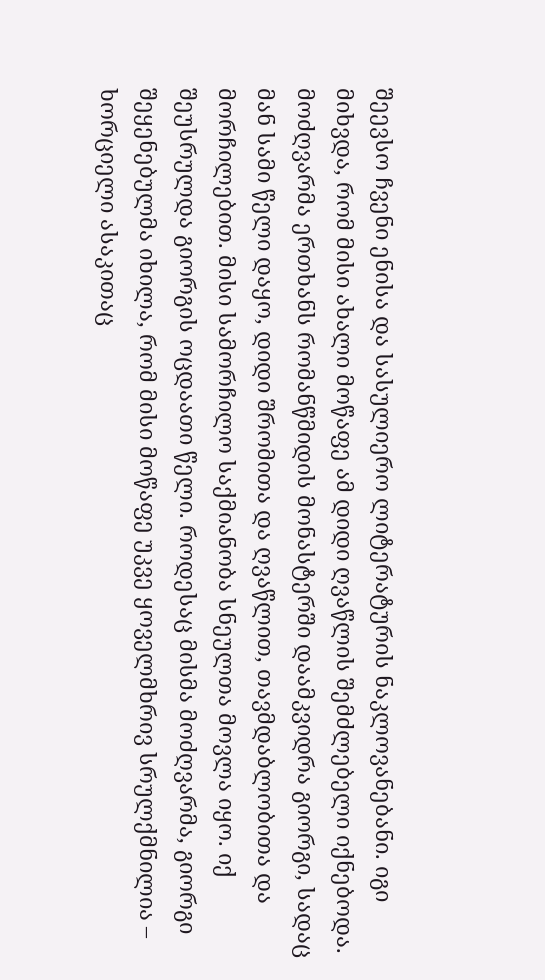შეევსო ჩვენი ენისა და სასულიერო ლიტერატურის ნაკლოვანებანი. იგი მიხვდა, რომ მისი ახალი მოწაფე ამ დიდი ღვაწლის შემძლებელი იქნებოდა.
მოძღვარმა ერთხანს რომანწმიდის მონასტერში დაამკვიდრა გიორგი, სადაც მან სამი წელი დაყო, დიდი შრომითა და ღვაწლით, თავმდაბლობითა და მორჩილებით. მისი სამორჩილო საქმიანობა სნეულთა მოვლა იყო. იქ შეუსრულდა გიორგის ოცდაათი წელი. როდესაც მისმა მოძღვარმა, გიორგი შეყენებულმა იხილა, რომ მისი მოწაფე უკვე ყოველმხრივ სრულქმნილია – ხორციელი ასაკითაც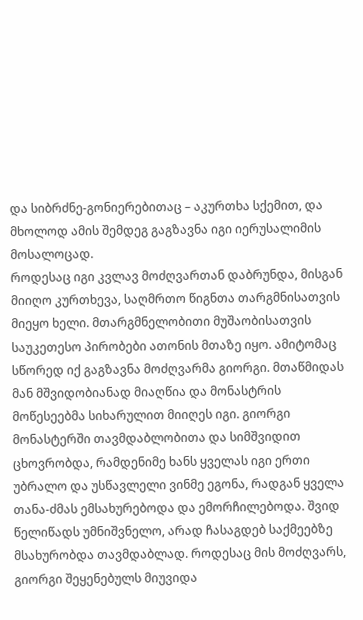და სიბრძნე-გონიერებითაც – აკურთხა სქემით, და მხოლოდ ამის შემდეგ გაგზავნა იგი იერუსალიმის მოსალოცად.
როდესაც იგი კვლავ მოძღვართან დაბრუნდა, მისგან მიიღო კურთხევა, საღმრთო წიგნთა თარგმნისათვის მიეყო ხელი. მთარგმნელობითი მუშაობისათვის საუკეთესო პირობები ათონის მთაზე იყო. ამიტომაც სწორედ იქ გაგზავნა მოძღვარმა გიორგი. მთაწმიდას მან მშვიდობიანად მიაღწია და მონასტრის მოწესეებმა სიხარულით მიიღეს იგი. გიორგი მონასტერში თავმდაბლობითა და სიმშვიდით ცხოვრობდა, რამდენიმე ხანს ყველას იგი ერთი უბრალო და უსწავლელი ვინმე ეგონა, რადგან ყველა თანა-ძმას ემსახურებოდა და ემორჩილებოდა. შვიდ წელიწადს უმნიშვნელო, არად ჩასაგდებ საქმეებზე მსახურობდა თავმდაბლად. როდესაც მის მოძღვარს, გიორგი შეყენებულს მიუვიდა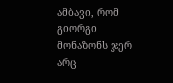ამბავი, რომ გიორგი მონაზონს ჯერ არც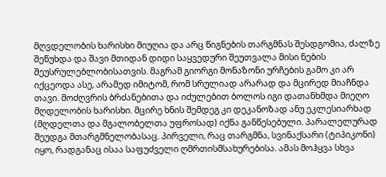მღვდელობის ხარისხი მიუღია და არც წიგნების თარგმნას შესდგომია, ძალზე შეწუხდა და შავი მთიდან დიდი საყვედური შეუთვალა მისი ნების შეუსრულებლობისათვის. მაგრამ გიორგი მონაზონი ურჩების გამო კი არ იქცეოდა ასე, არამედ იმიტომ, რომ სრულიად არარად და მცირედ მიაჩნდა თავი. მოძღვრის ბრძანებითა და იძულებით ბოლოს იგი დათანხმდა მიეღო მღდელობის ხარისხი. მცირე ხნის შემდეგ კი დეკანოზად ანუ ეკლესიარხად (მღდელთა და მგალობელთა უფროსად) იქნა განწესებული. პარალელურად შეუდგა მთარგმნელობასაც. პირველი, რაც თარგმნა, სვინაქსარი (ტიპიკონი) იყო, რადგანაც ისაა საფუძველი ღმრთისმსახურებისა. ამას მოჰყვა სხვა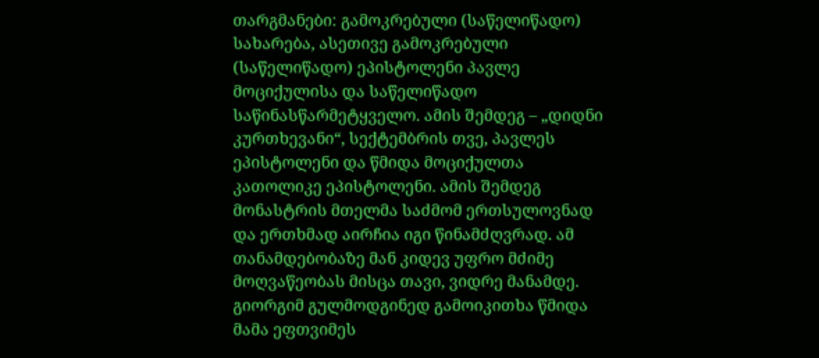თარგმანები: გამოკრებული (საწელიწადო) სახარება, ასეთივე გამოკრებული (საწელიწადო) ეპისტოლენი პავლე მოციქულისა და საწელიწადო საწინასწარმეტყველო. ამის შემდეგ – „დიდნი კურთხევანი“, სექტემბრის თვე, პავლეს ეპისტოლენი და წმიდა მოციქულთა კათოლიკე ეპისტოლენი. ამის შემდეგ მონასტრის მთელმა საძმომ ერთსულოვნად და ერთხმად აირჩია იგი წინამძღვრად. ამ თანამდებობაზე მან კიდევ უფრო მძიმე მოღვაწეობას მისცა თავი, ვიდრე მანამდე. გიორგიმ გულმოდგინედ გამოიკითხა წმიდა მამა ეფთვიმეს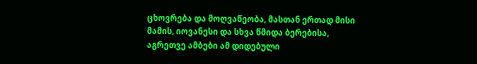ცხოვრება და მოღვაწეობა, მასთან ერთად მისი მამის, იოვანესი და სხვა წმიდა ბერებისა, აგრეთვე ამბები ამ დიდებული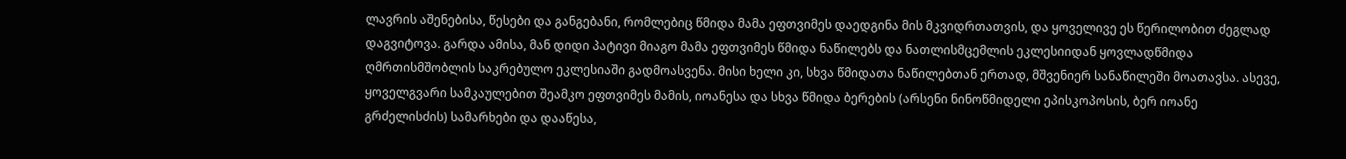ლავრის აშენებისა, წესები და განგებანი, რომლებიც წმიდა მამა ეფთვიმეს დაედგინა მის მკვიდრთათვის, და ყოველივე ეს წერილობით ძეგლად დაგვიტოვა. გარდა ამისა, მან დიდი პატივი მიაგო მამა ეფთვიმეს წმიდა ნაწილებს და ნათლისმცემლის ეკლესიიდან ყოვლადწმიდა ღმრთისმშობლის საკრებულო ეკლესიაში გადმოასვენა. მისი ხელი კი, სხვა წმიდათა ნაწილებთან ერთად, მშვენიერ სანაწილეში მოათავსა. ასევე, ყოველგვარი სამკაულებით შეამკო ეფთვიმეს მამის, იოანესა და სხვა წმიდა ბერების (არსენი ნინოწმიდელი ეპისკოპოსის, ბერ იოანე გრძელისძის) სამარხები და დააწესა,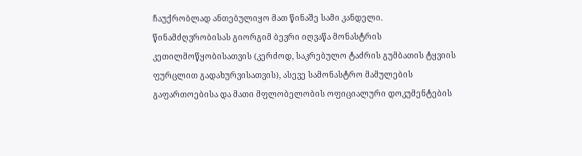ჩაუქრობლად ანთებულიყო მათ წინაშე სამი კანდელი.
წინამძღვრობისას გიორგიმ ბევრი იღვაწა მონასტრის კეთილმოწყობისათვის (კერძოდ, საკრებულო ტაძრის გუმბათის ტყვიის ფურცლით გადახურვისათვის), ასევე სამონასტრო მამულების გაფართოებისა და მათი მფლობელობის ოფიციალური დოკუმენტების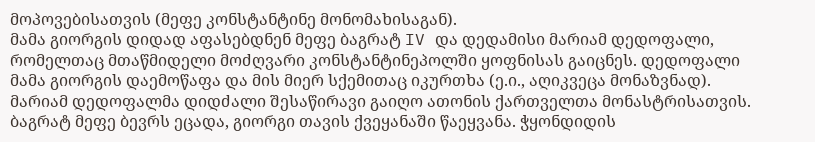მოპოვებისათვის (მეფე კონსტანტინე მონომახისაგან).
მამა გიორგის დიდად აფასებდნენ მეფე ბაგრატ IV და დედამისი მარიამ დედოფალი, რომელთაც მთაწმიდელი მოძღვარი კონსტანტინეპოლში ყოფნისას გაიცნეს. დედოფალი მამა გიორგის დაემოწაფა და მის მიერ სქემითაც იკურთხა (ე.ი., აღიკვეცა მონაზვნად). მარიამ დედოფალმა დიდძალი შესაწირავი გაიღო ათონის ქართველთა მონასტრისათვის.
ბაგრატ მეფე ბევრს ეცადა, გიორგი თავის ქვეყანაში წაეყვანა. ჭყონდიდის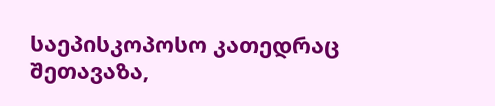საეპისკოპოსო კათედრაც შეთავაზა,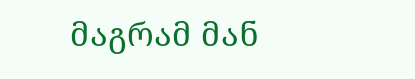მაგრამ მან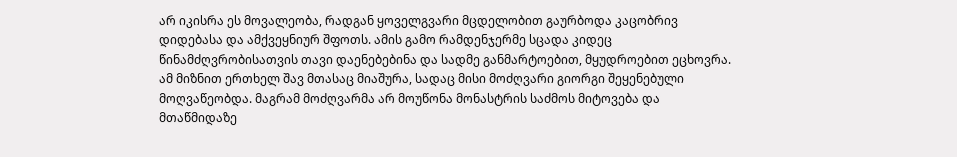არ იკისრა ეს მოვალეობა, რადგან ყოველგვარი მცდელობით გაურბოდა კაცობრივ დიდებასა და ამქვეყნიურ შფოთს. ამის გამო რამდენჯერმე სცადა კიდეც წინამძღვრობისათვის თავი დაენებებინა და სადმე განმარტოებით, მყუდროებით ეცხოვრა. ამ მიზნით ერთხელ შავ მთასაც მიაშურა, სადაც მისი მოძღვარი გიორგი შეყენებული მოღვაწეობდა. მაგრამ მოძღვარმა არ მოუწონა მონასტრის საძმოს მიტოვება და მთაწმიდაზე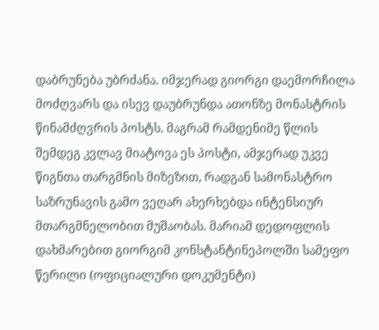დაბრუნება უბრძანა. იმჯერად გიორგი დაემორჩილა მოძღვარს და ისევ დაუბრუნდა ათონზე მონასტრის წინამძღვრის პოსტს. მაგრამ რამდენიმე წლის შემდეგ კვლავ მიატოვა ეს პოსტი, ამჯერად უკვე წიგნთა თარგმნის მიზეზით, რადგან სამონასტრო საზრუნავის გამო ვეღარ ახერხებდა ინტენსიურ მთარგმნელობით მუშაობას. მარიამ დედოფლის დახმარებით გიორგიმ კონსტანტინეპოლში სამეფო წერილი (ოფიციალური დოკუმენტი)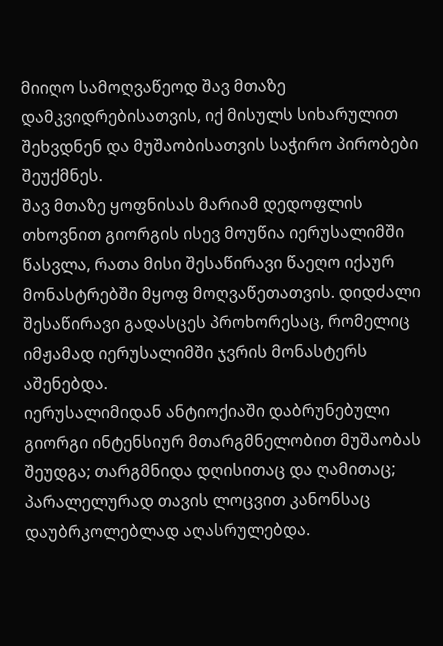მიიღო სამოღვაწეოდ შავ მთაზე დამკვიდრებისათვის, იქ მისულს სიხარულით შეხვდნენ და მუშაობისათვის საჭირო პირობები შეუქმნეს.
შავ მთაზე ყოფნისას მარიამ დედოფლის თხოვნით გიორგის ისევ მოუწია იერუსალიმში წასვლა, რათა მისი შესაწირავი წაეღო იქაურ მონასტრებში მყოფ მოღვაწეთათვის. დიდძალი შესაწირავი გადასცეს პროხორესაც, რომელიც იმჟამად იერუსალიმში ჯვრის მონასტერს აშენებდა.
იერუსალიმიდან ანტიოქიაში დაბრუნებული გიორგი ინტენსიურ მთარგმნელობით მუშაობას შეუდგა; თარგმნიდა დღისითაც და ღამითაც; პარალელურად თავის ლოცვით კანონსაც დაუბრკოლებლად აღასრულებდა.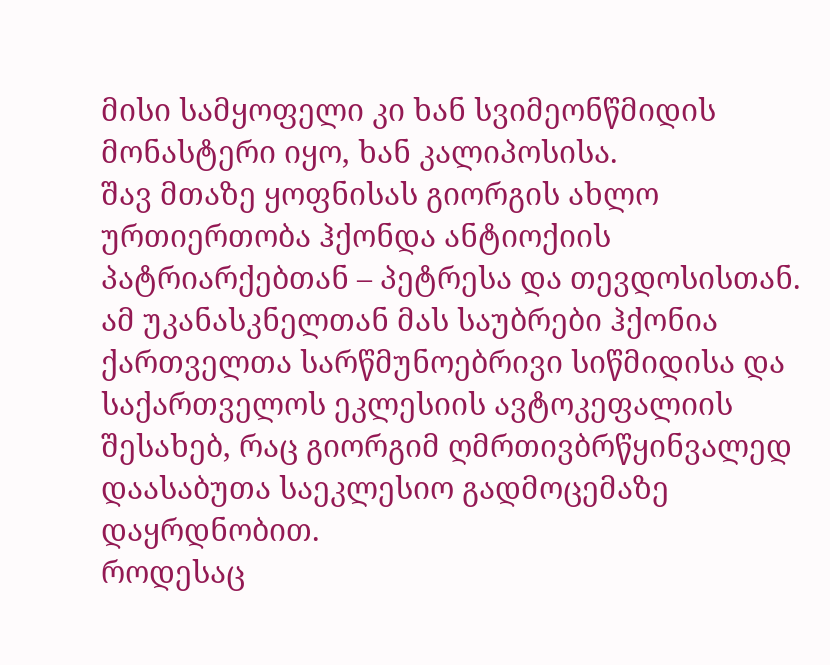მისი სამყოფელი კი ხან სვიმეონწმიდის მონასტერი იყო, ხან კალიპოსისა.
შავ მთაზე ყოფნისას გიორგის ახლო ურთიერთობა ჰქონდა ანტიოქიის პატრიარქებთან – პეტრესა და თევდოსისთან. ამ უკანასკნელთან მას საუბრები ჰქონია ქართველთა სარწმუნოებრივი სიწმიდისა და საქართველოს ეკლესიის ავტოკეფალიის შესახებ, რაც გიორგიმ ღმრთივბრწყინვალედ დაასაბუთა საეკლესიო გადმოცემაზე დაყრდნობით.
როდესაც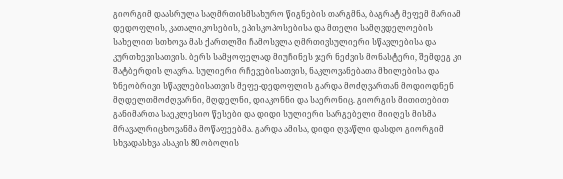გიორგიმ დაასრულა საღმრთისმსახურო წიგნების თარგმნა, ბაგრატ მეფემ მარიამ დედოფლის, კათალიკოსების, ეპისკოპოსებისა და მთელი სამღვდელოების სახელით სთხოვა მას ქართლში ჩამოსვლა ღმრთივსულიერი სწავლებისა და კურთხევისათვის. ბერს სამყოფელად მიუჩინეს ჯერ ნეძვის მონასტერი, შემდეგ კი შატბერდის ლავრა. სულიერი რჩევებისათვის, ნაკლოვანებათა მხილებისა და ზნეობრივი სწავლებისათვის მეფე-დედოფლის გარდა მოძღვართან მოდიოდნენ მღდელთმოძღვარნი, მღდელნი, დიაკონნი და საერონიც. გიორგის მითითებით განიმართა საეკლესიო წესები და დიდი სულიერი სარგებელი მიიღეს მისმა მრავალრიცხოვანმა მოწაფეებმა. გარდა ამისა, დიდი ღვაწლი დასდო გიორგიმ სხვადასხვა ასაკის 80 ობოლის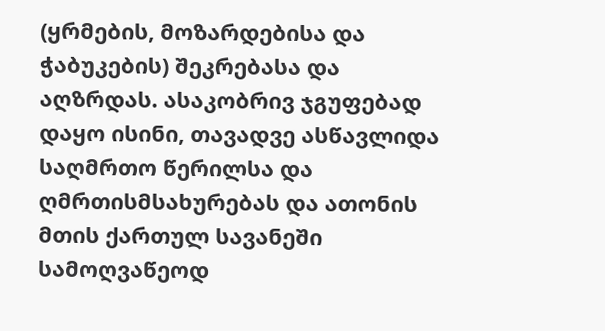(ყრმების, მოზარდებისა და ჭაბუკების) შეკრებასა და აღზრდას. ასაკობრივ ჯგუფებად დაყო ისინი, თავადვე ასწავლიდა საღმრთო წერილსა და ღმრთისმსახურებას და ათონის მთის ქართულ სავანეში სამოღვაწეოდ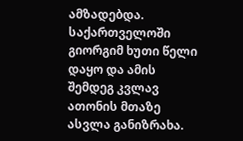ამზადებდა.
საქართველოში გიორგიმ ხუთი წელი დაყო და ამის შემდეგ კვლავ ათონის მთაზე ასვლა განიზრახა.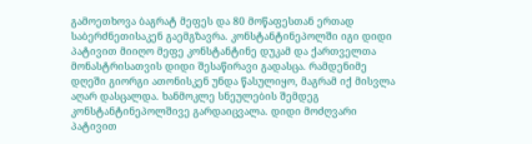გამოეთხოვა ბაგრატ მეფეს და 80 მოწაფესთან ერთად საბერძნეთისაკენ გაემგზავრა. კონსტანტინეპოლში იგი დიდი პატივით მიიღო მეფე კონსტანტინე დუკამ და ქართველთა მონასტრისათვის დიდი შესაწირავი გადასცა. რამდენიმე დღეში გიორგი ათონისკენ უნდა წასულიყო, მაგრამ იქ მისვლა აღარ დასცალდა. ხანმოკლე სნეულების შემდეგ კონსტანტინეპოლშივე გარდაიცვალა. დიდი მოძღვარი პატივით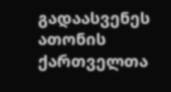გადაასვენეს ათონის ქართველთა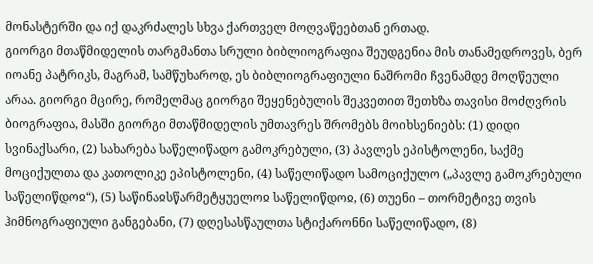მონასტერში და იქ დაკრძალეს სხვა ქართველ მოღვაწეებთან ერთად.
გიორგი მთაწმიდელის თარგმანთა სრული ბიბლიოგრაფია შეუდგენია მის თანამედროვეს, ბერ იოანე პატრიკს, მაგრამ, სამწუხაროდ, ეს ბიბლიოგრაფიული ნაშრომი ჩვენამდე მოღწეული არაა. გიორგი მცირე, რომელმაც გიორგი შეყენებულის შეკვეთით შეთხზა თავისი მოძღვრის ბიოგრაფია, მასში გიორგი მთაწმიდელის უმთავრეს შრომებს მოიხსენიებს: (1) დიდი სვინაქსარი, (2) სახარება საწელიწადო გამოკრებული, (3) პავლეს ეპისტოლენი, საქმე მოციქულთა და კათოლიკე ეპისტოლენი, (4) საწელიწადო სამოციქულო („პავლე გამოკრებული საწელიწდოჲ“), (5) საწინაჲსწარმეტყუელოჲ საწელიწდოჲ, (6) თუენი – თორმეტივე თვის ჰიმნოგრაფიული განგებანი, (7) დღესასწაულთა სტიქარონნი საწელიწადო, (8)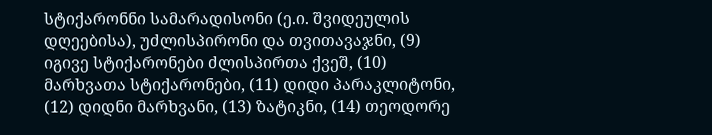სტიქარონნი სამარადისონი (ე.ი. შვიდეულის დღეებისა), უძლისპირონი და თვითავაჯნი, (9) იგივე სტიქარონები ძლისპირთა ქვეშ, (10) მარხვათა სტიქარონები, (11) დიდი პარაკლიტონი, (12) დიდნი მარხვანი, (13) ზატიკნი, (14) თეოდორე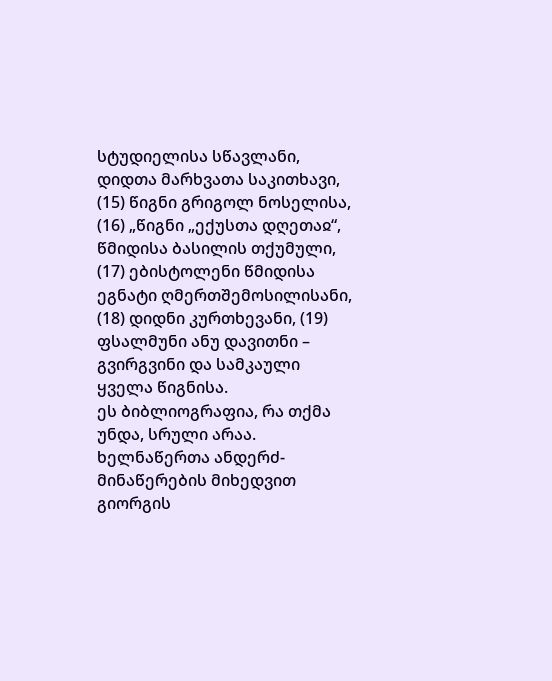სტუდიელისა სწავლანი, დიდთა მარხვათა საკითხავი, (15) წიგნი გრიგოლ ნოსელისა, (16) „წიგნი „ექუსთა დღეთაჲ“, წმიდისა ბასილის თქუმული, (17) ებისტოლენი წმიდისა ეგნატი ღმერთშემოსილისანი, (18) დიდნი კურთხევანი, (19) ფსალმუნი ანუ დავითნი – გვირგვინი და სამკაული ყველა წიგნისა.
ეს ბიბლიოგრაფია, რა თქმა უნდა, სრული არაა. ხელნაწერთა ანდერძ-მინაწერების მიხედვით გიორგის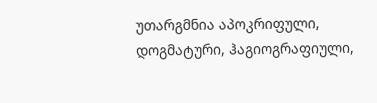უთარგმნია აპოკრიფული, დოგმატური, ჰაგიოგრაფიული,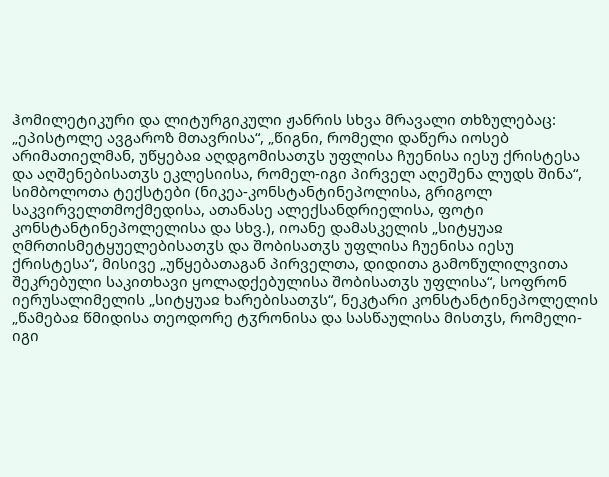ჰომილეტიკური და ლიტურგიკული ჟანრის სხვა მრავალი თხზულებაც: „ეპისტოლე ავგაროზ მთავრისა“, „წიგნი, რომელი დაწერა იოსებ არიმათიელმან, უწყებაჲ აღდგომისათჳს უფლისა ჩუენისა იესუ ქრისტესა და აღშენებისათჳს ეკლესიისა, რომელ-იგი პირველ აღეშენა ლუდს შინა“, სიმბოლოთა ტექსტები (ნიკეა-კონსტანტინეპოლისა, გრიგოლ საკვირველთმოქმედისა, ათანასე ალექსანდრიელისა, ფოტი კონსტანტინეპოლელისა და სხვ.), იოანე დამასკელის „სიტყუაჲ ღმრთისმეტყუელებისათჳს და შობისათჳს უფლისა ჩუენისა იესუ ქრისტესა“, მისივე „უწყებათაგან პირველთა, დიდითა გამოწულილვითა შეკრებული საკითხავი ყოლადქებულისა შობისათჳს უფლისა“, სოფრონ იერუსალიმელის „სიტყუაჲ ხარებისათჳს“, ნეკტარი კონსტანტინეპოლელის „წამებაჲ წმიდისა თეოდორე ტჳრონისა და სასწაულისა მისთჳს, რომელი-იგი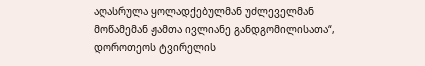აღასრულა ყოლადქებულმან უძლეველმან მოწამემან ჟამთა ივლიანე განდგომილისათა“, დოროთეოს ტვირელის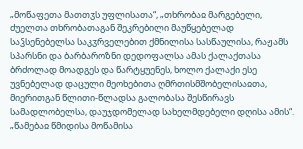„მოწაფეთა მათთჳს უფლისათა“, „თხრობაჲ მარგებელი, ძუელთა თხრობათაგან შეკრებილი მაუწყებელად საჴსენებელსა საკჳრველებით ქმნილისა სასწაულისა, რაჟამს სპარსნი და ბარბაროზნი დედოფალსა ამას ქალაქთასა ბრძოლად მოადგეს და წარტყუენეს, ხოლო ქალაქი ესე უვნებელად დაცული მეოხებითა ღმრთისმშობელისაჲთა, მიერითგან წლითი-წლადსა გალობასა შესწირავს სამადლობელსა, დაუჯდომელად სახელმდებელი დღისა ამის“. „წამებაჲ წმიდისა მოწამისა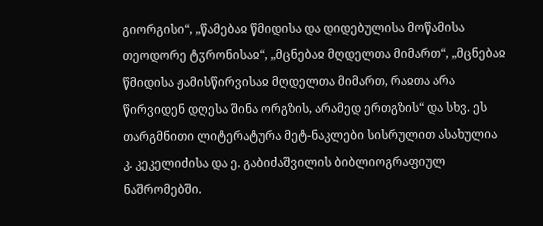გიორგისი“, „წამებაჲ წმიდისა და დიდებულისა მოწამისა თეოდორე ტჳრონისაჲ“, „მცნებაჲ მღდელთა მიმართ“, „მცნებაჲ წმიდისა ჟამისწირვისაჲ მღდელთა მიმართ, რაჲთა არა წირვიდენ დღესა შინა ორგზის, არამედ ერთგზის“ და სხვ. ეს თარგმნითი ლიტერატურა მეტ-ნაკლები სისრულით ასახულია კ. კეკელიძისა და ე. გაბიძაშვილის ბიბლიოგრაფიულ ნაშრომებში.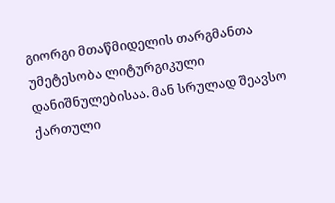გიორგი მთაწმიდელის თარგმანთა უმეტესობა ლიტურგიკული დანიშნულებისაა. მან სრულად შეავსო ქართული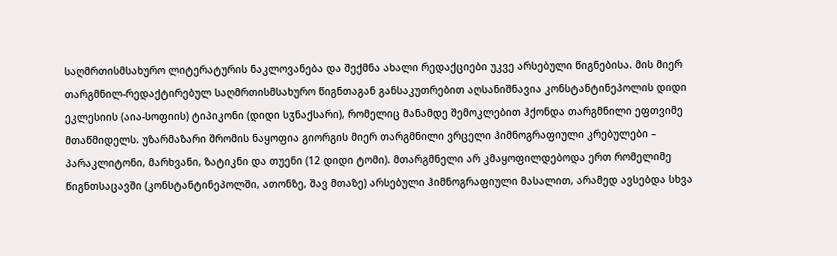საღმრთისმსახურო ლიტერატურის ნაკლოვანება და შექმნა ახალი რედაქციები უკვე არსებული წიგნებისა. მის მიერ თარგმნილ-რედაქტირებულ საღმრთისმსახურო წიგნთაგან განსაკუთრებით აღსანიშნავია კონსტანტინეპოლის დიდი ეკლესიის (აია-სოფიის) ტიპიკონი (დიდი სჳნაქსარი), რომელიც მანამდე შემოკლებით ჰქონდა თარგმნილი ეფთვიმე მთაწმიდელს. უზარმაზარი შრომის ნაყოფია გიორგის მიერ თარგმნილი ვრცელი ჰიმნოგრაფიული კრებულები – პარაკლიტონი, მარხვანი, ზატიკნი და თუენი (12 დიდი ტომი). მთარგმნელი არ კმაყოფილდებოდა ერთ რომელიმე წიგნთსაცავში (კონსტანტინეპოლში, ათონზე, შავ მთაზე) არსებული ჰიმნოგრაფიული მასალით, არამედ ავსებდა სხვა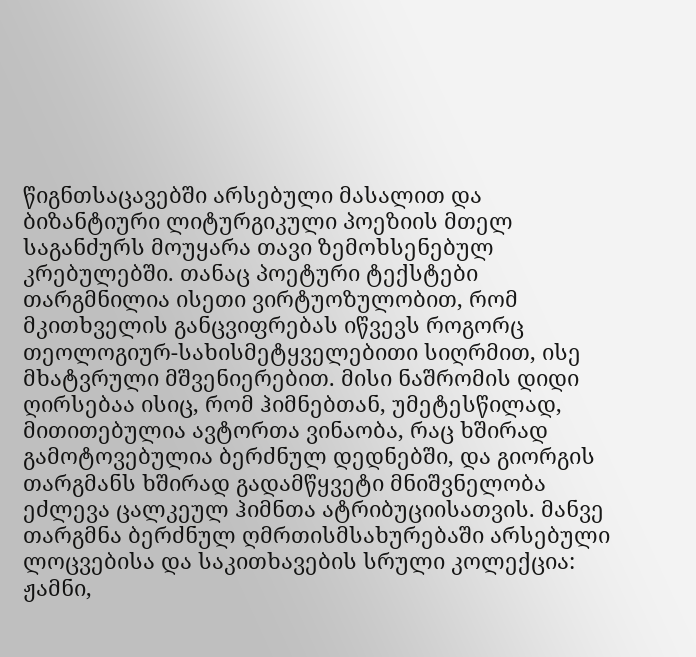წიგნთსაცავებში არსებული მასალით და ბიზანტიური ლიტურგიკული პოეზიის მთელ საგანძურს მოუყარა თავი ზემოხსენებულ კრებულებში. თანაც პოეტური ტექსტები თარგმნილია ისეთი ვირტუოზულობით, რომ მკითხველის განცვიფრებას იწვევს როგორც თეოლოგიურ-სახისმეტყველებითი სიღრმით, ისე მხატვრული მშვენიერებით. მისი ნაშრომის დიდი ღირსებაა ისიც, რომ ჰიმნებთან, უმეტესწილად, მითითებულია ავტორთა ვინაობა, რაც ხშირად გამოტოვებულია ბერძნულ დედნებში, და გიორგის თარგმანს ხშირად გადამწყვეტი მნიშვნელობა ეძლევა ცალკეულ ჰიმნთა ატრიბუციისათვის. მანვე თარგმნა ბერძნულ ღმრთისმსახურებაში არსებული ლოცვებისა და საკითხავების სრული კოლექცია: ჟამნი,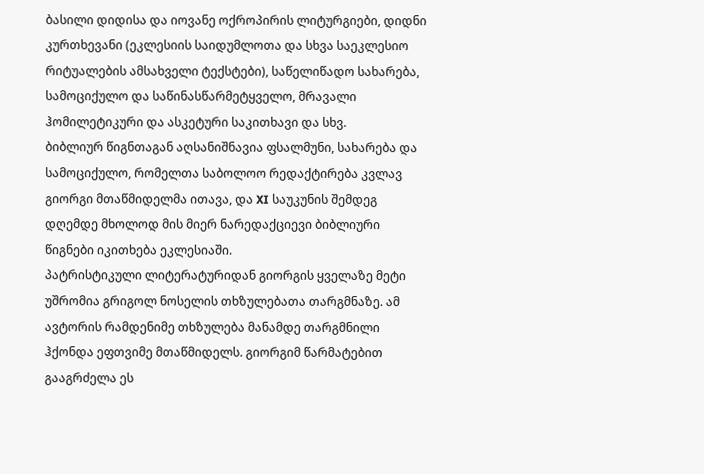ბასილი დიდისა და იოვანე ოქროპირის ლიტურგიები, დიდნი კურთხევანი (ეკლესიის საიდუმლოთა და სხვა საეკლესიო რიტუალების ამსახველი ტექსტები), საწელიწადო სახარება, სამოციქულო და საწინასწარმეტყველო, მრავალი ჰომილეტიკური და ასკეტური საკითხავი და სხვ.
ბიბლიურ წიგნთაგან აღსანიშნავია ფსალმუნი, სახარება და სამოციქულო, რომელთა საბოლოო რედაქტირება კვლავ გიორგი მთაწმიდელმა ითავა, და XI საუკუნის შემდეგ დღემდე მხოლოდ მის მიერ ნარედაქციევი ბიბლიური წიგნები იკითხება ეკლესიაში.
პატრისტიკული ლიტერატურიდან გიორგის ყველაზე მეტი უშრომია გრიგოლ ნოსელის თხზულებათა თარგმნაზე. ამ ავტორის რამდენიმე თხზულება მანამდე თარგმნილი ჰქონდა ეფთვიმე მთაწმიდელს. გიორგიმ წარმატებით გააგრძელა ეს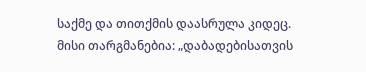საქმე და თითქმის დაასრულა კიდეც. მისი თარგმანებია: „დაბადებისათვის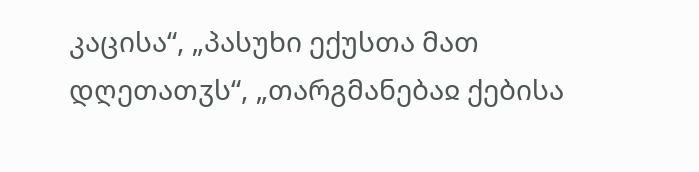კაცისა“, „პასუხი ექუსთა მათ დღეთათჳს“, „თარგმანებაჲ ქებისა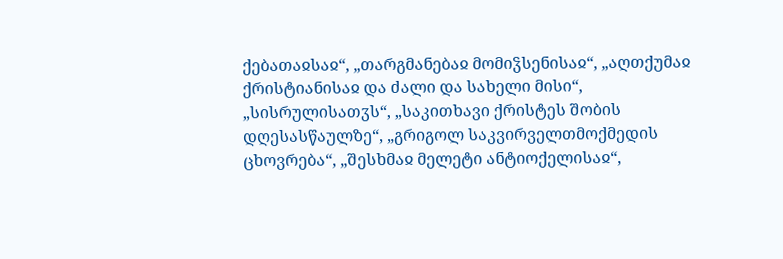ქებათაჲსაჲ“, „თარგმანებაჲ მომიჴსენისაჲ“, „აღთქუმაჲ ქრისტიანისაჲ და ძალი და სახელი მისი“, „სისრულისათჳს“, „საკითხავი ქრისტეს შობის დღესასწაულზე“, „გრიგოლ საკვირველთმოქმედის ცხოვრება“, „შესხმაჲ მელეტი ანტიოქელისაჲ“,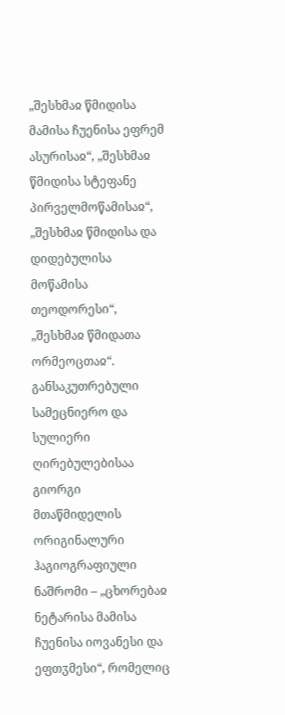„შესხმაჲ წმიდისა მამისა ჩუენისა ეფრემ ასურისაჲ“, „შესხმაჲ წმიდისა სტეფანე პირველმოწამისაჲ“, „შესხმაჲ წმიდისა და დიდებულისა მოწამისა თეოდორესი“, „შესხმაჲ წმიდათა ორმეოცთაჲ“.
განსაკუთრებული სამეცნიერო და სულიერი ღირებულებისაა გიორგი მთაწმიდელის ორიგინალური ჰაგიოგრაფიული ნაშრომი – „ცხორებაჲ ნეტარისა მამისა ჩუენისა იოვანესი და ეფთჳმესი“, რომელიც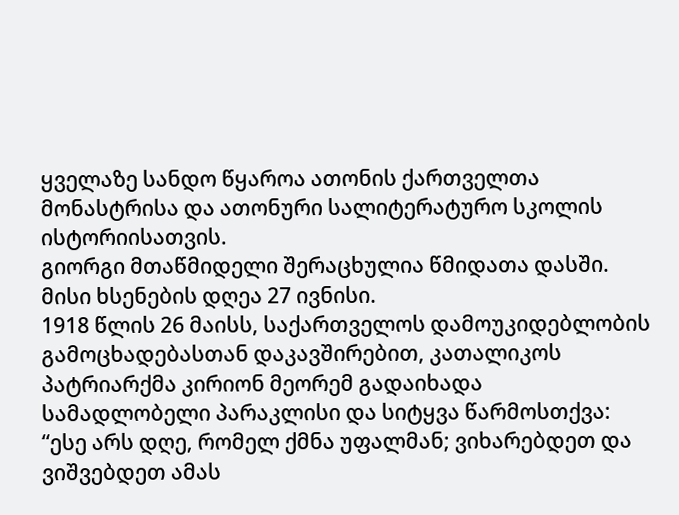ყველაზე სანდო წყაროა ათონის ქართველთა მონასტრისა და ათონური სალიტერატურო სკოლის ისტორიისათვის.
გიორგი მთაწმიდელი შერაცხულია წმიდათა დასში. მისი ხსენების დღეა 27 ივნისი.
1918 წლის 26 მაისს, საქართველოს დამოუკიდებლობის გამოცხადებასთან დაკავშირებით, კათალიკოს პატრიარქმა კირიონ მეორემ გადაიხადა სამადლობელი პარაკლისი და სიტყვა წარმოსთქვა:
“ესე არს დღე, რომელ ქმნა უფალმან; ვიხარებდეთ და ვიშვებდეთ ამას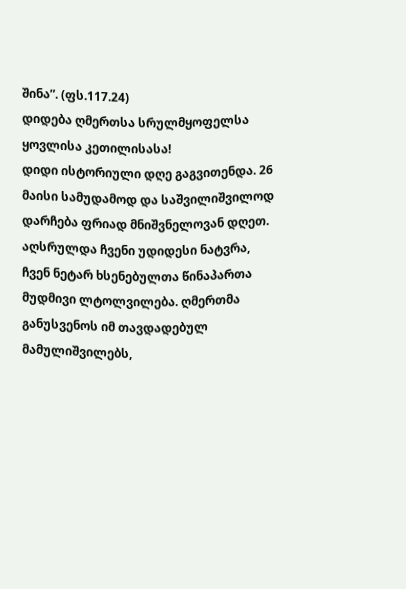შინა”. (ფს.117.24)
დიდება ღმერთსა სრულმყოფელსა ყოვლისა კეთილისასა!
დიდი ისტორიული დღე გაგვითენდა. 26 მაისი სამუდამოდ და საშვილიშვილოდ დარჩება ფრიად მნიშვნელოვან დღეთ. აღსრულდა ჩვენი უდიდესი ნატვრა, ჩვენ ნეტარ ხსენებულთა წინაპართა მუდმივი ლტოლვილება. ღმერთმა განუსვენოს იმ თავდადებულ მამულიშვილებს,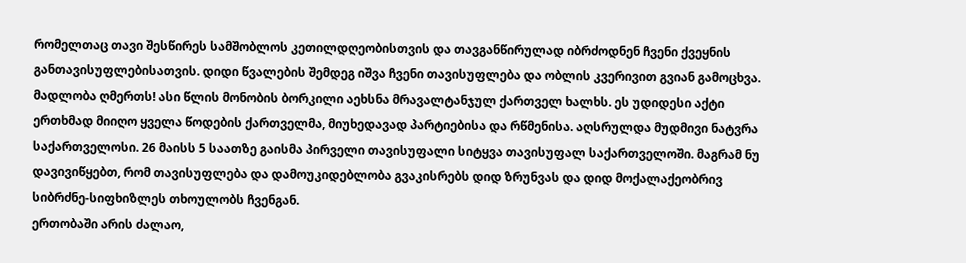რომელთაც თავი შესწირეს სამშობლოს კეთილდღეობისთვის და თავგანწირულად იბრძოდნენ ჩვენი ქვეყნის განთავისუფლებისათვის. დიდი წვალების შემდეგ იშვა ჩვენი თავისუფლება და ობლის კვერივით გვიან გამოცხვა.
მადლობა ღმერთს! ასი წლის მონობის ბორკილი აეხსნა მრავალტანჯულ ქართველ ხალხს. ეს უდიდესი აქტი ერთხმად მიიღო ყველა წოდების ქართველმა, მიუხედავად პარტიებისა და რწმენისა. აღსრულდა მუდმივი ნატვრა საქართველოსი. 26 მაისს 5 საათზე გაისმა პირველი თავისუფალი სიტყვა თავისუფალ საქართველოში. მაგრამ ნუ დავივიწყებთ, რომ თავისუფლება და დამოუკიდებლობა გვაკისრებს დიდ ზრუნვას და დიდ მოქალაქეობრივ სიბრძნე-სიფხიზლეს თხოულობს ჩვენგან.
ერთობაში არის ძალაო,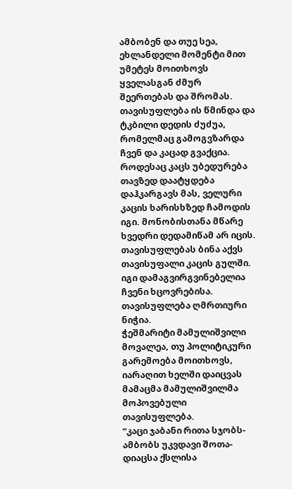ამბობენ და თუე სეა, ეხლანდელი მომენტი მით უმეტეს მოითხოვს ყველასგან ძმურ შეერთებას და შრომას.
თავისუფლება ის წმინდა და ტკბილი დედის ძუძუა, რომელმაც გამოგვზარდა ჩვენ და კაცად გვაქცია. როდესაც კაცს უბედურება თავზედ დაატყდება დაჰკარგავს მას, ველური კაცის ხარისხზედ ჩამოდის იგი. მონობისთანა მწარე ხვედრი დედამიწამ არ იცის. თავისუფლებას ბინა აქვს თავისუფალი კაცის გულში. იგი დამაგვირგვინებელია ჩვენი ხცოვრებისა. თავისუფლება ღმრთიური ნიჭია.
ჭეშმარიტი მამულიშვილი მოვალეა, თუ პოლიტიკური გარემოება მოითხოვს, იარაღით ხელში დაიცვას მამაცმა მამულიშვილმა მოპოვებული თავისუფლება.
“კაცი ჯაბანი რითა სჯობს-ამბობს უკვდავი შოთა-დიაცსა ქსლისა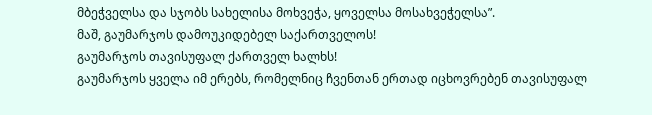მბეჭველსა და სჯობს სახელისა მოხვეჭა, ყოველსა მოსახვეჭელსა”.
მაშ, გაუმარჯოს დამოუკიდებელ საქართველოს!
გაუმარჯოს თავისუფალ ქართველ ხალხს!
გაუმარჯოს ყველა იმ ერებს, რომელნიც ჩვენთან ერთად იცხოვრებენ თავისუფალ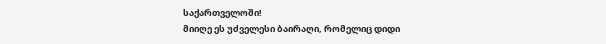საქართველოში!
მიიღე ეს უძველესი ბაირაღი, რომელიც დიდი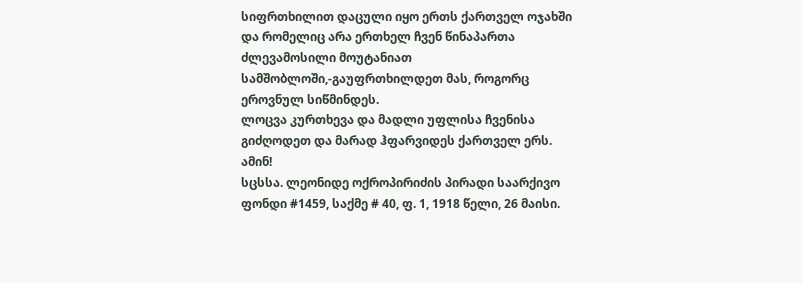სიფრთხილით დაცული იყო ერთს ქართველ ოჯახში და რომელიც არა ერთხელ ჩვენ წინაპართა ძლევამოსილი მოუტანიათ სამშობლოში,-გაუფრთხილდეთ მას, როგორც ეროვნულ სიწმინდეს.
ლოცვა კურთხევა და მადლი უფლისა ჩვენისა გიძღოდეთ და მარად ჰფარვიდეს ქართველ ერს. ამინ!
სცსსა. ლეონიდე ოქროპირიძის პირადი საარქივო ფონდი #1459, საქმე # 40, ფ. 1, 1918 წელი, 26 მაისი.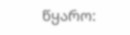წყარო: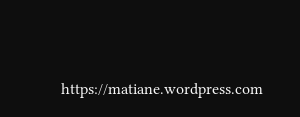https://matiane.wordpress.com